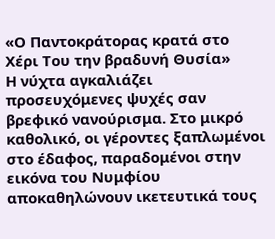«Ο Παντοκράτορας κρατά στο Χέρι Του την βραδυνή Θυσία»
Η νύχτα αγκαλιάζει προσευχόμενες ψυχές σαν βρεφικό νανούρισμα. Στο μικρό καθολικό, οι γέροντες ξαπλωμένοι στο έδαφος, παραδομένοι στην εικόνα του Νυμφίου αποκαθηλώνουν ικετευτικά τους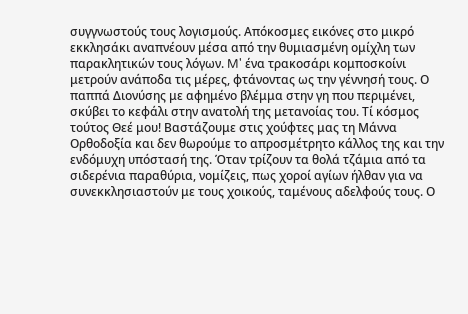συγγνωστούς τους λογισμούς. Απόκοσμες εικόνες στο μικρό εκκλησάκι αναπνέουν μέσα από την θυμιασμένη ομίχλη των παρακλητικών τους λόγων. M' ένα τρακοσάρι κομποσκοίνι μετρούν ανάποδα τις μέρες, φτάνοντας ως την γέννησή τους. Ο παππά Διονύσης με αφημένο βλέμμα στην γη που περιμένει, σκύβει το κεφάλι στην ανατολή της μετανοίας του. Τί κόσμος τούτος Θεέ μου! Βαστάζουμε στις χούφτες μας τη Μάννα Ορθοδοξία και δεν θωρούμε το απροσμέτρητο κάλλος της και την ενδόμυχη υπόστασή της. Όταν τρίζουν τα θολά τζάμια από τα σιδερένια παραθύρια, νομίζεις, πως χοροί αγίων ήλθαν για να συνεκκλησιαστούν με τους χοικούς, ταμένους αδελφούς τους. Ο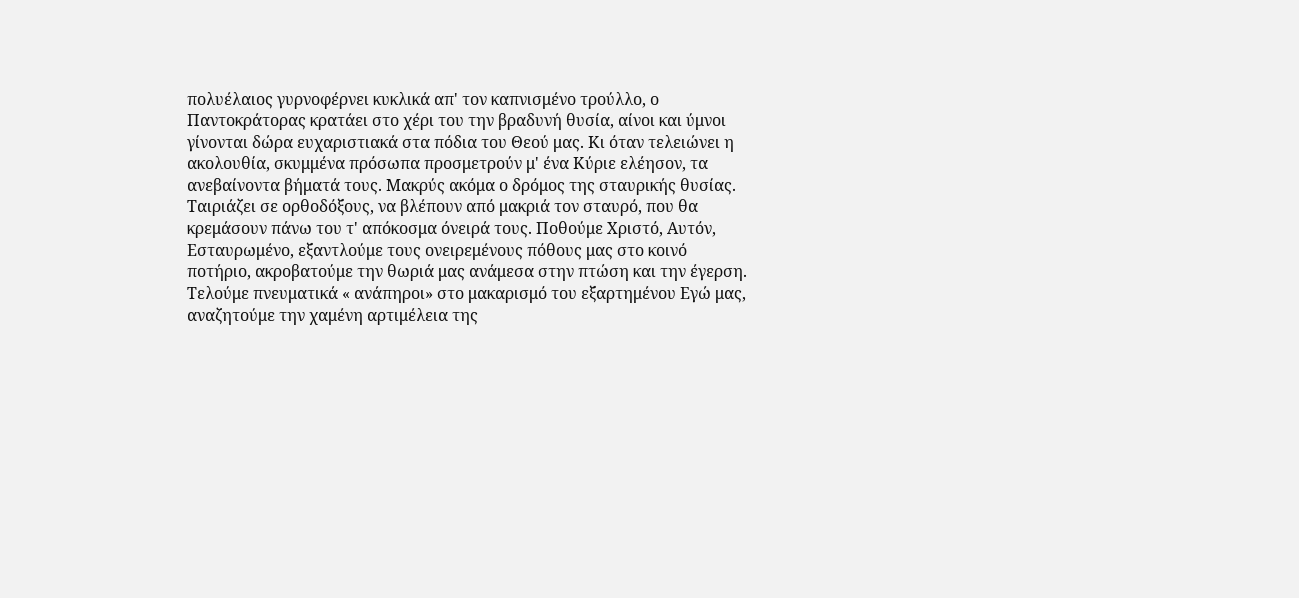πολυέλαιος γυρνοφέρνει κυκλικά απ' τον καπνισμένο τρούλλο, ο Παντοκράτορας κρατάει στο χέρι του την βραδυνή θυσία, αίνοι και ύμνοι γίνονται δώρα ευχαριστιακά στα πόδια του Θεού μας. Κι όταν τελειώνει η ακολουθία, σκυμμένα πρόσωπα προσμετρούν μ' ένα Κύριε ελέησον, τα ανεβαίνοντα βήματά τους. Μακρύς ακόμα ο δρόμος της σταυρικής θυσίας. Ταιριάζει σε ορθοδόξους, να βλέπουν από μακριά τον σταυρό, που θα κρεμάσουν πάνω του τ' απόκοσμα όνειρά τους. Ποθούμε Χριστό, Αυτόν, Εσταυρωμένο, εξαντλούμε τους ονειρεμένους πόθους μας στο κοινό ποτήριο, ακροβατούμε την θωριά μας ανάμεσα στην πτώση και την έγερση. Τελούμε πνευματικά « ανάπηροι» στο μακαρισμό του εξαρτημένου Εγώ μας, αναζητούμε την χαμένη αρτιμέλεια της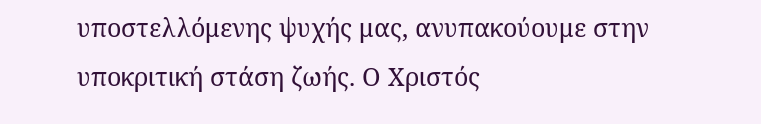υποστελλόμενης ψυχής μας, ανυπακούουμε στην υποκριτική στάση ζωής. Ο Χριστός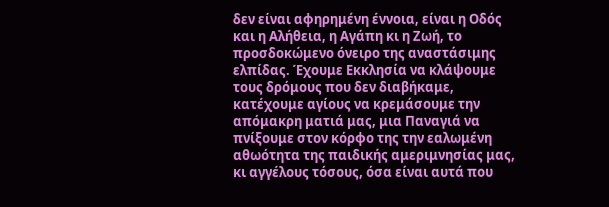δεν είναι αφηρημένη έννοια, είναι η Οδός και η Αλήθεια, η Αγάπη κι η Ζωή, το προσδοκώμενο όνειρο της αναστάσιμης ελπίδας. Έχουμε Εκκλησία να κλάψουμε τους δρόμους που δεν διαβήκαμε, κατέχουμε αγίους να κρεμάσουμε την απόμακρη ματιά μας, μια Παναγιά να πνίξουμε στον κόρφο της την εαλωμένη αθωότητα της παιδικής αμεριμνησίας μας, κι αγγέλους τόσους, όσα είναι αυτά που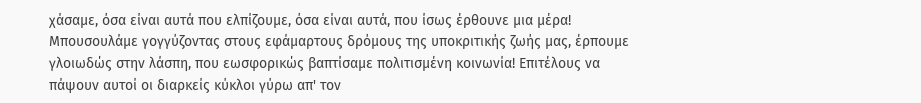χάσαμε, όσα είναι αυτά που ελπίζουμε, όσα είναι αυτά, που ίσως έρθουνε μια μέρα! Μπουσουλάμε γογγύζοντας στους εφάμαρτους δρόμους της υποκριτικής ζωής μας, έρπουμε γλοιωδώς στην λάσπη, που εωσφορικώς βαπτίσαμε πολιτισμένη κοινωνία! Επιτέλους να πάψουν αυτοί οι διαρκείς κύκλοι γύρω απ' τον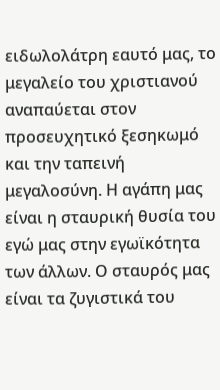ειδωλολάτρη εαυτό μας, το μεγαλείο του χριστιανού αναπαύεται στον προσευχητικό ξεσηκωμό και την ταπεινή μεγαλοσύνη. Η αγάπη μας είναι η σταυρική θυσία του εγώ μας στην εγωϊκότητα των άλλων. Ο σταυρός μας είναι τα ζυγιστικά του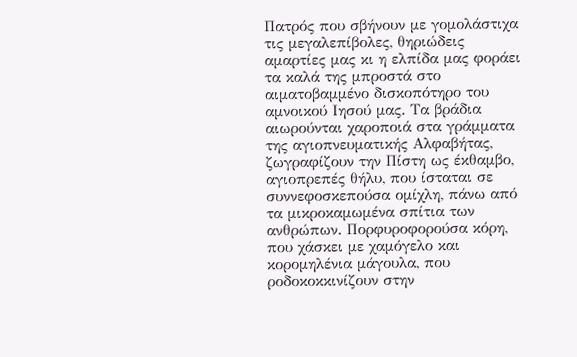Πατρός που σβήνουν με γομολάστιχα τις μεγαλεπίβολες, θηριώδεις αμαρτίες μας κι η ελπίδα μας φοράει τα καλά της μπροστά στο αιματοβαμμένο δισκοπότηρο του αμνοικού Ιησού μας. Τα βράδια αιωρούνται χαροποιά στα γράμματα της αγιοπνευματικής Αλφαβήτας, ζωγραφίζουν την Πίστη ως έκθαμβο, αγιοπρεπές θήλυ, που ίσταται σε συννεφοσκεπούσα ομίχλη, πάνω από τα μικροκαμωμένα σπίτια των ανθρώπων. Πορφυροφορούσα κόρη, που χάσκει με χαμόγελο και κορομηλένια μάγουλα, που ροδοκοκκινίζουν στην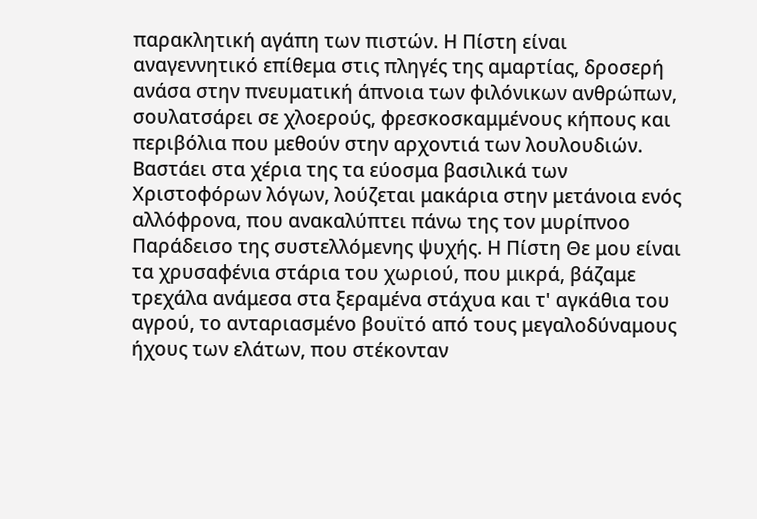παρακλητική αγάπη των πιστών. Η Πίστη είναι αναγεννητικό επίθεμα στις πληγές της αμαρτίας, δροσερή ανάσα στην πνευματική άπνοια των φιλόνικων ανθρώπων, σουλατσάρει σε χλοερούς, φρεσκοσκαμμένους κήπους και περιβόλια που μεθούν στην αρχοντιά των λουλουδιών. Βαστάει στα χέρια της τα εύοσμα βασιλικά των Χριστοφόρων λόγων, λούζεται μακάρια στην μετάνοια ενός αλλόφρονα, που ανακαλύπτει πάνω της τον μυρίπνοο Παράδεισο της συστελλόμενης ψυχής. Η Πίστη Θε μου είναι τα χρυσαφένια στάρια του χωριού, που μικρά, βάζαμε τρεχάλα ανάμεσα στα ξεραμένα στάχυα και τ' αγκάθια του αγρού, το ανταριασμένο βουϊτό από τους μεγαλοδύναμους ήχους των ελάτων, που στέκονταν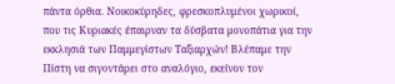πάντα όρθια. Νοικοκύρηδες, φρεσκοπλυμένοι χωρικοί, που τις Κυριακές έπαιρναν τα δύσβατα μονοπάτια για την εκκλησιά των Παμμεγίστων Ταξιαρχών! Βλέπαμε την Πίστη να σιγοντάρει στο αναλόγιο, εκείνον τον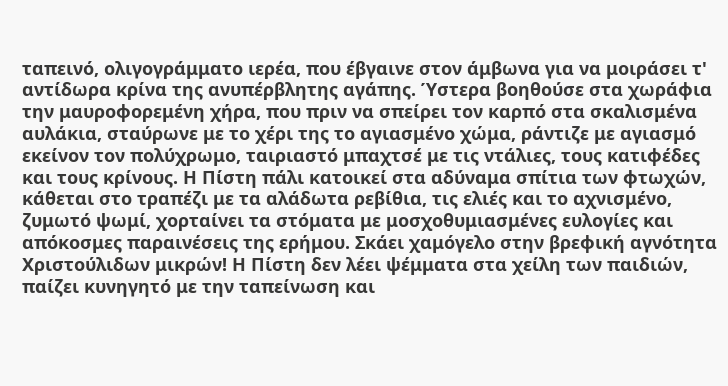ταπεινό, ολιγογράμματο ιερέα, που έβγαινε στον άμβωνα για να μοιράσει τ' αντίδωρα κρίνα της ανυπέρβλητης αγάπης. Ύστερα βοηθούσε στα χωράφια την μαυροφορεμένη χήρα, που πριν να σπείρει τον καρπό στα σκαλισμένα αυλάκια, σταύρωνε με το χέρι της το αγιασμένο χώμα, ράντιζε με αγιασμό εκείνον τον πολύχρωμο, ταιριαστό μπαχτσέ με τις ντάλιες, τους κατιφέδες και τους κρίνους. Η Πίστη πάλι κατοικεί στα αδύναμα σπίτια των φτωχών, κάθεται στο τραπέζι με τα αλάδωτα ρεβίθια, τις ελιές και το αχνισμένο, ζυμωτό ψωμί, χορταίνει τα στόματα με μοσχοθυμιασμένες ευλογίες και απόκοσμες παραινέσεις της ερήμου. Σκάει χαμόγελο στην βρεφική αγνότητα Χριστούλιδων μικρών! Η Πίστη δεν λέει ψέμματα στα χείλη των παιδιών, παίζει κυνηγητό με την ταπείνωση και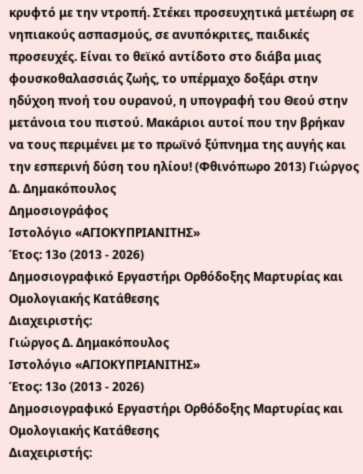κρυφτό με την ντροπή. Στέκει προσευχητικά μετέωρη σε νηπιακούς ασπασμούς, σε ανυπόκριτες, παιδικές προσευχές. Είναι το θεϊκό αντίδοτο στο διάβα μιας φουσκοθαλασσιάς ζωής, το υπέρμαχο δοξάρι στην ηδύχοη πνοή του ουρανού, η υπογραφή του Θεού στην μετάνοια του πιστού. Μακάριοι αυτοί που την βρήκαν να τους περιμένει με το πρωϊνό ξύπνημα της αυγής και την εσπερινή δύση του ηλίου! (Φθινόπωρο 2013) Γιώργος Δ. Δημακόπουλος
Δημοσιογράφος
Ιστολόγιο «ΑΓΙΟΚΥΠΡΙΑΝΙΤΗΣ»
Έτος: 13ο (2013 - 2026)
Δημοσιογραφικό Εργαστήρι Ορθόδοξης Μαρτυρίας και Ομολογιακής Κατάθεσης
Διαχειριστής:
Γιώργος Δ. Δημακόπουλος
Ιστολόγιο «ΑΓΙΟΚΥΠΡΙΑΝΙΤΗΣ»
Έτος: 13ο (2013 - 2026)
Δημοσιογραφικό Εργαστήρι Ορθόδοξης Μαρτυρίας και Ομολογιακής Κατάθεσης
Διαχειριστής: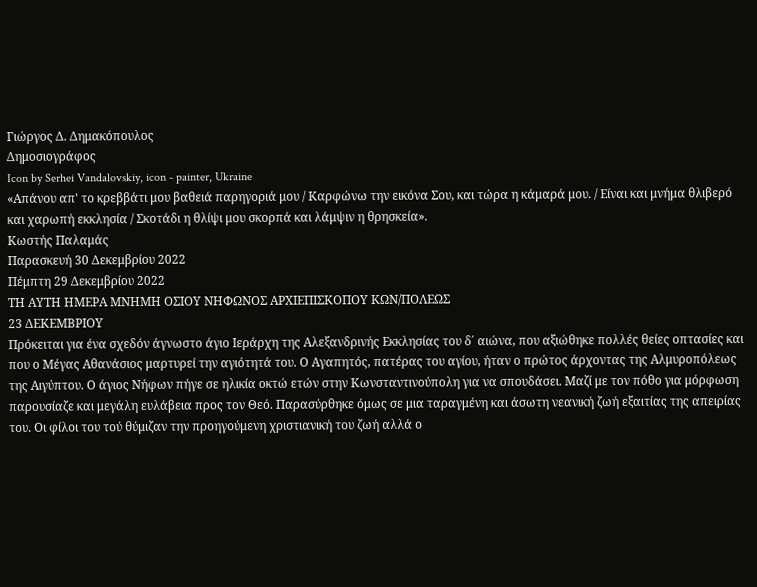Γιώργος Δ. Δημακόπουλος
Δημοσιογράφος
Icon by Serhei Vandalovskiy, icon - painter, Ukraine
«Απάνου απ' το κρεββάτι μου βαθειά παρηγοριά μου / Καρφώνω την εικόνα Σου, και τώρα η κάμαρά μου. / Είναι και μνήμα θλιβερό και χαρωπή εκκλησία / Σκοτάδι η θλίψι μου σκορπά και λάμψιν η θρησκεία».
Κωστής Παλαμάς
Παρασκευή 30 Δεκεμβρίου 2022
Πέμπτη 29 Δεκεμβρίου 2022
ΤΗ ΑΥΤΗ ΗΜΕΡΑ ΜΝΗΜΗ ΟΣΙΟΥ ΝΗΦΩΝΟΣ ΑΡΧΙΕΠΙΣΚΟΠΟΥ ΚΩΝ/ΠΟΛΕΩΣ
23 ΔΕΚΕΜΒΡΙΟΥ
Πρόκειται για ένα σχεδόν άγνωστο άγιο Ιεράρχη της Αλεξανδρινής Εκκλησίας του δ΄ αιώνα, που αξιώθηκε πολλές θείες οπτασίες και που ο Μέγας Αθανάσιος μαρτυρεί την αγιότητά του. Ο Αγαπητός, πατέρας του αγίου, ήταν ο πρώτος άρχοντας της Αλμυροπόλεως της Αιγύπτου. Ο άγιος Νήφων πήγε σε ηλικία οκτώ ετών στην Κωνσταντινούπολη για να σπουδάσει. Μαζί με τον πόθο για μόρφωση παρουσίαζε και μεγάλη ευλάβεια προς τον Θεό. Παρασύρθηκε όμως σε μια ταραγμένη και άσωτη νεανική ζωή εξαιτίας της απειρίας του. Οι φίλοι του τού θύμιζαν την προηγούμενη χριστιανική του ζωή αλλά ο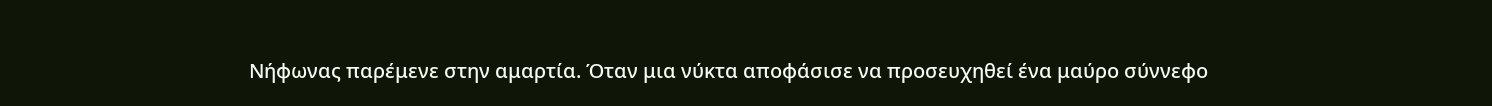Νήφωνας παρέμενε στην αμαρτία. Όταν μια νύκτα αποφάσισε να προσευχηθεί ένα μαύρο σύννεφο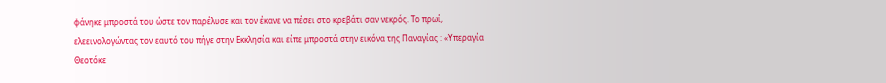φάνηκε μπροστά του ώστε τον παρέλυσε και τον έκανε να πέσει στο κρεβάτι σαν νεκρός. Το πρωί, ελεεινολογώντας τον εαυτό του πήγε στην Εκκλησία και είπε μπροστά στην εικόνα της Παναγίας : «Υπεραγία Θεοτόκε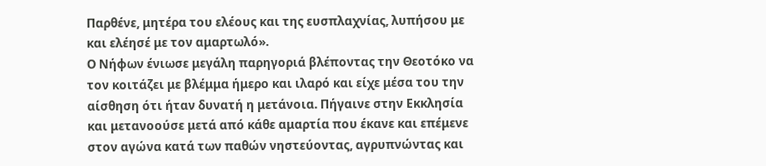Παρθένε, μητέρα του ελέους και της ευσπλαχνίας, λυπήσου με και ελέησέ με τον αμαρτωλό».
Ο Νήφων ένιωσε μεγάλη παρηγοριά βλέποντας την Θεοτόκο να τον κοιτάζει με βλέμμα ήμερο και ιλαρό και είχε μέσα του την αίσθηση ότι ήταν δυνατή η μετάνοια. Πήγαινε στην Εκκλησία και μετανοούσε μετά από κάθε αμαρτία που έκανε και επέμενε στον αγώνα κατά των παθών νηστεύοντας, αγρυπνώντας και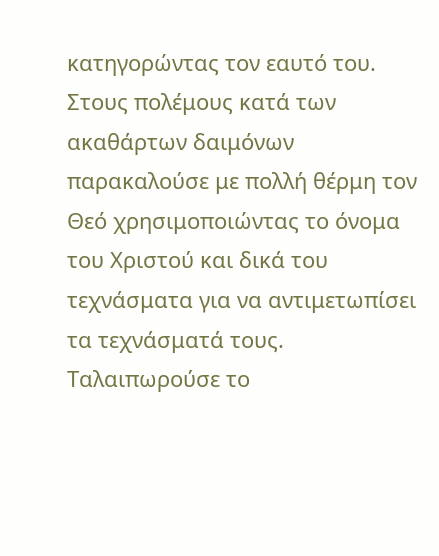κατηγορώντας τον εαυτό του. Στους πολέμους κατά των ακαθάρτων δαιμόνων παρακαλούσε με πολλή θέρμη τον Θεό χρησιμοποιώντας το όνομα του Χριστού και δικά του τεχνάσματα για να αντιμετωπίσει τα τεχνάσματά τους. Ταλαιπωρούσε το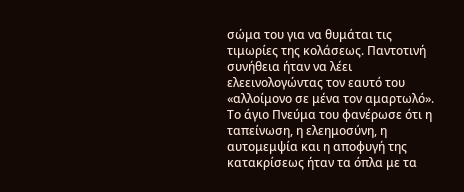σώμα του για να θυμάται τις τιμωρίες της κολάσεως. Παντοτινή συνήθεια ήταν να λέει ελεεινολογώντας τον εαυτό του «αλλοίμονο σε μένα τον αμαρτωλό». Το άγιο Πνεύμα του φανέρωσε ότι η ταπείνωση, η ελεημοσύνη, η αυτομεμψία και η αποφυγή της κατακρίσεως ήταν τα όπλα με τα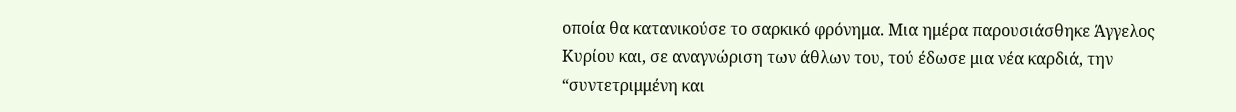οποία θα κατανικούσε το σαρκικό φρόνημα. Μια ημέρα παρουσιάσθηκε Άγγελος Κυρίου και, σε αναγνώριση των άθλων του, τού έδωσε μια νέα καρδιά, την “συντετριμμένη και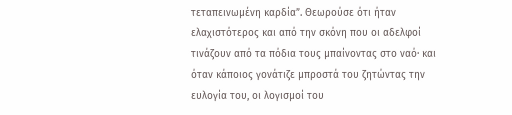τεταπεινωμένη καρδία”. Θεωρούσε ότι ήταν ελαχιστότερος και από την σκόνη που οι αδελφοί τινάζουν από τα πόδια τους μπαίνοντας στο ναό· και όταν κάποιος γονάτιζε μπροστά του ζητώντας την ευλογία του, οι λογισμοί του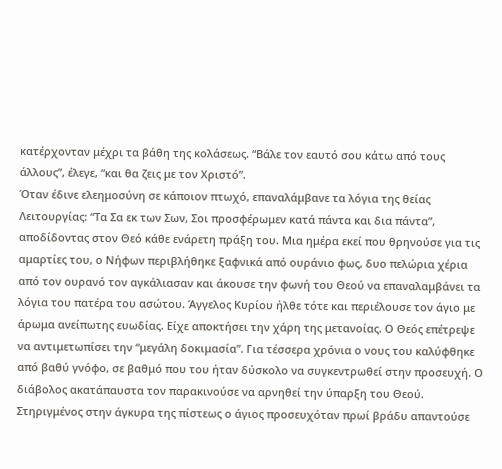κατέρχονταν μέχρι τα βάθη της κολάσεως. “Βάλε τον εαυτό σου κάτω από τους άλλους”, έλεγε, “και θα ζεις με τον Χριστό”.
Όταν έδινε ελεημοσύνη σε κάποιον πτωχό, επαναλάμβανε τα λόγια της θείας Λειτουργίας: “Τα Σα εκ των Σων, Σοι προσφέρωμεν κατά πάντα και δια πάντα”, αποδίδοντας στον Θεό κάθε ενάρετη πράξη του. Μια ημέρα εκεί που θρηνούσε για τις αμαρτίες του, ο Νήφων περιβλήθηκε ξαφνικά από ουράνιο φως, δυο πελώρια χέρια από τον ουρανό τον αγκάλιασαν και άκουσε την φωνή του Θεού να επαναλαμβάνει τα λόγια του πατέρα του ασώτου. Άγγελος Κυρίου ήλθε τότε και περιέλουσε τον άγιο με άρωμα ανείπωτης ευωδίας. Είχε αποκτήσει την χάρη της μετανοίας. Ο Θεός επέτρεψε να αντιμετωπίσει την “μεγάλη δοκιμασία”. Για τέσσερα χρόνια ο νους του καλύφθηκε από βαθύ γνόφο, σε βαθμό που του ήταν δύσκολο να συγκεντρωθεί στην προσευχή. Ο διάβολος ακατάπαυστα τον παρακινούσε να αρνηθεί την ύπαρξη του Θεού. Στηριγμένος στην άγκυρα της πίστεως ο άγιος προσευχόταν πρωί βράδυ απαντούσε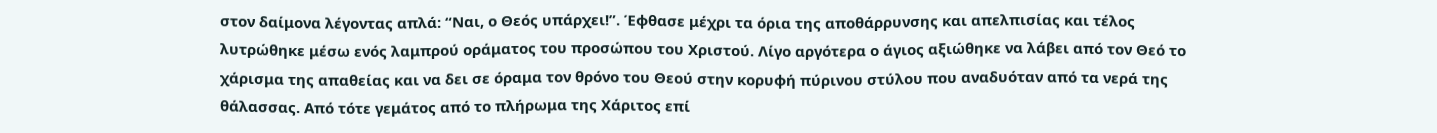στον δαίμονα λέγοντας απλά: “Ναι, ο Θεός υπάρχει!”. Έφθασε μέχρι τα όρια της αποθάρρυνσης και απελπισίας και τέλος λυτρώθηκε μέσω ενός λαμπρού οράματος του προσώπου του Χριστού. Λίγο αργότερα ο άγιος αξιώθηκε να λάβει από τον Θεό το χάρισμα της απαθείας και να δει σε όραμα τον θρόνο του Θεού στην κορυφή πύρινου στύλου που αναδυόταν από τα νερά της θάλασσας. Από τότε γεμάτος από το πλήρωμα της Χάριτος επί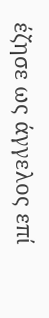έζησε ως άγγελος επί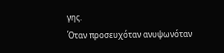γης.
Όταν προσευχόταν ανυψωνόταν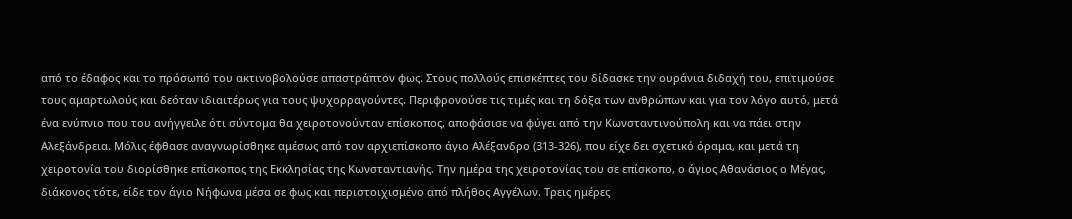από το έδαφος και το πρόσωπό του ακτινοβολούσε απαστράπτον φως. Στους πολλούς επισκέπτες του δίδασκε την ουράνια διδαχή του, επιτιμούσε τους αμαρτωλούς και δεόταν ιδιαιτέρως για τους ψυχορραγούντες. Περιφρονούσε τις τιμές και τη δόξα των ανθρώπων και για τον λόγο αυτό, μετά ένα ενύπνιο που του ανήγγειλε ότι σύντομα θα χειροτονούνταν επίσκοπος, αποφάσισε να φύγει από την Κωνσταντινούπολη και να πάει στην Αλεξάνδρεια. Μόλις έφθασε αναγνωρίσθηκε αμέσως από τον αρχιεπίσκοπο άγιο Αλέξανδρο (313-326), που είχε δει σχετικό όραμα, και μετά τη χειροτονία του διορίσθηκε επίσκοπος της Εκκλησίας της Κωνσταντιανής. Την ημέρα της χειροτονίας του σε επίσκοπο, ο άγιος Αθανάσιος ο Μέγας, διάκονος τότε, είδε τον άγιο Νήφωνα μέσα σε φως και περιστοιχισμένο από πλήθος Αγγέλων. Τρεις ημέρες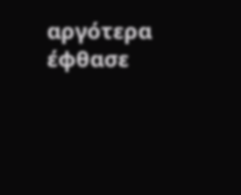αργότερα έφθασε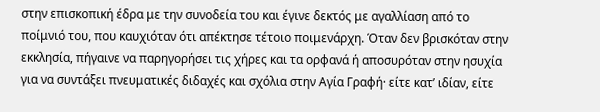στην επισκοπική έδρα με την συνοδεία του και έγινε δεκτός με αγαλλίαση από το ποίμνιό του, που καυχιόταν ότι απέκτησε τέτοιο ποιμενάρχη. Όταν δεν βρισκόταν στην εκκλησία, πήγαινε να παρηγορήσει τις χήρες και τα ορφανά ή αποσυρόταν στην ησυχία για να συντάξει πνευματικές διδαχές και σχόλια στην Αγία Γραφή· είτε κατ’ ιδίαν, είτε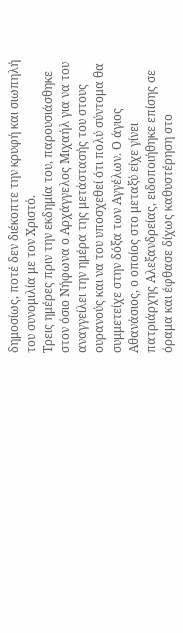δημοσίως, ποτέ δεν διέκοπτε την κρυφή και σιωπηλή του συνομιλία με τον Χριστό.
Τρεις ημέρες πριν την εκδημία του, παρουσιάσθηκε στον όσιο Νήφωνα ο Αρχάγγελος Μιχαήλ για να του αναγγείλει την ημέρα της μετάστασής του στους ουρανούς και να του υποσχεθεί ότι πολύ σύντομα θα συμμετείχε στην δόξα των Αγγέλων. Ο άγιος Αθανάσιος, ο οποίος στο μεταξύ είχε γίνει πατριάρχης Αλεξανδρείας, ειδοποιήθηκε επίσης σε όραμα και έφθασε δίχως καθυστέρηση στο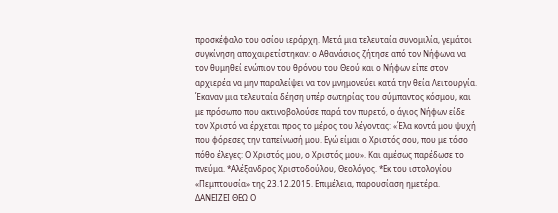προσκέφαλο του οσίου ιεράρχη. Μετά μια τελευταία συνομιλία, γεμάτοι συγκίνηση αποχαιρετίστηκαν: ο Αθανάσιος ζήτησε από τον Νήφωνα να τον θυμηθεί ενώπιον του θρόνου του Θεού και ο Νήφων είπε στον αρχιερέα να μην παραλείψει να τον μνημονεύει κατά την θεία Λειτουργία. Έκαναν μια τελευταία δέηση υπέρ σωτηρίας του σύμπαντος κόσμου, και με πρόσωπο που ακτινοβολούσε παρά τον πυρετό, ο άγιος Νήφων είδε τον Χριστό να έρχεται προς το μέρος του λέγοντας: «Έλα κοντά μου ψυχή που φόρεσες την ταπείνωσή μου. Εγώ είμαι ο Χριστός σου, που με τόσο πόθο έλεγες: Ο Χριστός μου, ο Χριστός μου». Και αμέσως παρέδωσε το πνεύμα. *Αλέξανδρος Χριστοδούλου, Θεολόγος. *Εκ του ιστολογίου «Πεμπτουσία» της 23.12.2015. Επιμέλεια, παρουσίαση ημετέρα.
ΔΑΝΕΙΖΕΙ ΘΕΩ Ο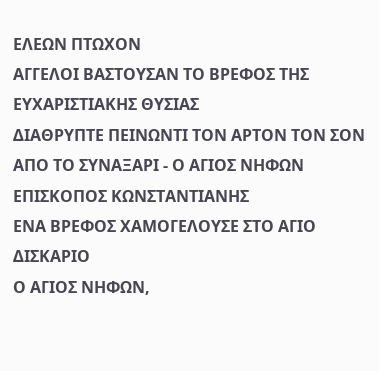ΕΛΕΩΝ ΠΤΩΧΟΝ
ΑΓΓΕΛΟΙ ΒΑΣΤΟΥΣΑΝ ΤΟ ΒΡΕΦΟΣ ΤΗΣ ΕΥΧΑΡΙΣΤΙΑΚΗΣ ΘΥΣΙΑΣ
ΔΙΑΘΡΥΠΤΕ ΠΕΙΝΩΝΤΙ ΤΟΝ ΑΡΤΟΝ ΤΟΝ ΣΟΝ
ΑΠΟ ΤΟ ΣΥΝΑΞΑΡΙ - Ο ΑΓΙΟΣ ΝΗΦΩΝ ΕΠΙΣΚΟΠΟΣ ΚΩΝΣΤΑΝΤΙΑΝΗΣ
ΕΝΑ ΒΡΕΦΟΣ ΧΑΜΟΓΕΛΟΥΣΕ ΣΤΟ ΑΓΙΟ ΔΙΣΚΑΡΙΟ
Ο ΑΓΙΟΣ ΝΗΦΩΝ,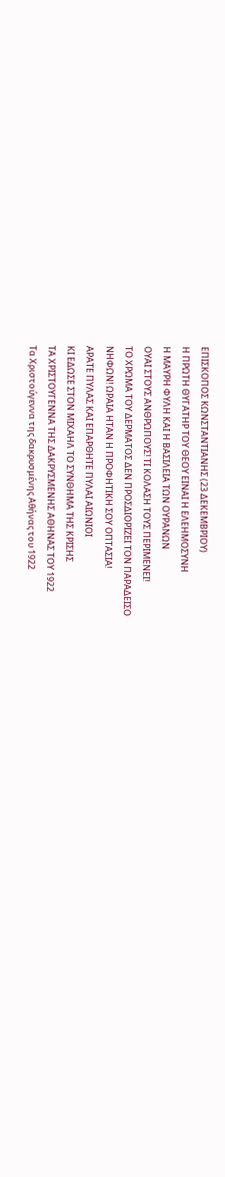ΕΠΙΣΚΟΠΟΣ ΚΩΝΣΤΑΝΤΙΑΝΗΣ (23 ΔΕΚΕΜΒΡΙΟΥ)
Η ΠΡΩΤΗ ΘΥΓΑΤΗΡ ΤΟΥ ΘΕΟΥ ΕΙΝΑΙ Η ΕΛΕΗΜΟΣΥΝΗ
Η ΜΑΥΡΗ ΦΥΛΗ ΚΑΙ Η ΒΑΣΙΛΕΙΑ ΤΩΝ ΟΥΡΑΝΩΝ
ΟΥΑΙ ΣΤΟΥΣ ΑΝΘΡΩΠΟΥΣ! ΤΙ ΚΟΛΑΣΗ ΤΟΥΣ ΠΕΡΙΜΕΝΕΙ!
ΤΟ ΧΡΩΜΑ ΤΟΥ ΔΕΡΜΑΤΟΣ ΔΕΝ ΠΡΟΣΔΙΟΡΙΖΕΙ ΤΟΝ ΠΑΡΑΔΕΙΣΟ
ΝΗΦΩΝ! ΩΡΑΙΑ ΗΤΑΝ Η ΠΡΟΦΗΤΙΚΗ ΣΟΥ ΟΠΤΑΣΙΑ!
ΑΡΑΤΕ ΠΥΛΑΣ ΚΑΙ ΕΠΑΡΘΗΤΕ ΠΥΛΑΙ ΑΙΩΝΙΟΙ
ΚΙ ΕΔΩΣΕ ΣΤΟΝ ΜΙΧΑΗΛ ΤΟ ΣΥΝΘΗΜΑ ΤΗΣ ΚΡΙΣΗΣ
ΤΑ ΧΡΙΣΤΟΥΓΕΝΝΑ ΤΗΣ ΔΑΚΡΥΣΜΕΝΗΣ ΑΘΗΝΑΣ ΤΟΥ 1922
Τα Χριστούγεννα της δακρυσμένης Αθήνας του 1922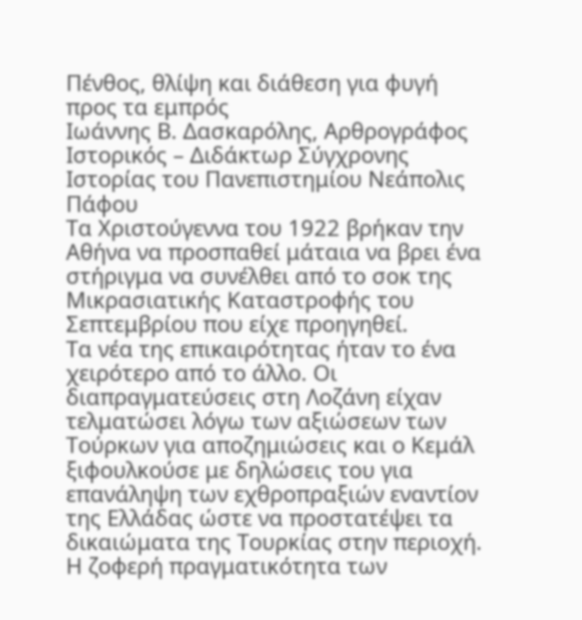Πένθος, θλίψη και διάθεση για φυγή προς τα εμπρός
Ιωάννης Β. Δασκαρόλης, Αρθρογράφος
Ιστορικός – Διδάκτωρ Σύγχρονης Ιστορίας του Πανεπιστημίου Νεάπολις Πάφου
Τα Χριστούγεννα του 1922 βρήκαν την Αθήνα να προσπαθεί μάταια να βρει ένα στήριγμα να συνέλθει από το σοκ της Μικρασιατικής Καταστροφής του Σεπτεμβρίου που είχε προηγηθεί.
Τα νέα της επικαιρότητας ήταν το ένα χειρότερο από το άλλο. Οι διαπραγματεύσεις στη Λοζάνη είχαν τελματώσει λόγω των αξιώσεων των Τούρκων για αποζημιώσεις και ο Κεμάλ ξιφουλκούσε με δηλώσεις του για επανάληψη των εχθροπραξιών εναντίον της Ελλάδας ώστε να προστατέψει τα δικαιώματα της Τουρκίας στην περιοχή.
Η ζοφερή πραγματικότητα των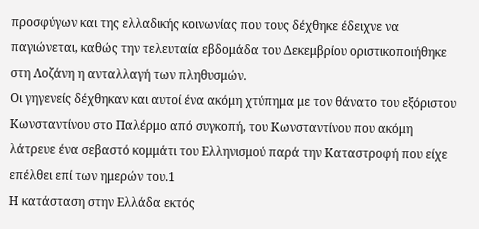προσφύγων και της ελλαδικής κοινωνίας που τους δέχθηκε έδειχνε να παγιώνεται, καθώς την τελευταία εβδομάδα του Δεκεμβρίου οριστικοποιήθηκε στη Λοζάνη η ανταλλαγή των πληθυσμών.
Οι γηγενείς δέχθηκαν και αυτοί ένα ακόμη χτύπημα με τον θάνατο του εξόριστου Κωνσταντίνου στο Παλέρμο από συγκοπή, του Κωνσταντίνου που ακόμη λάτρευε ένα σεβαστό κομμάτι του Ελληνισμού παρά την Καταστροφή που είχε επέλθει επί των ημερών του.1
Η κατάσταση στην Ελλάδα εκτός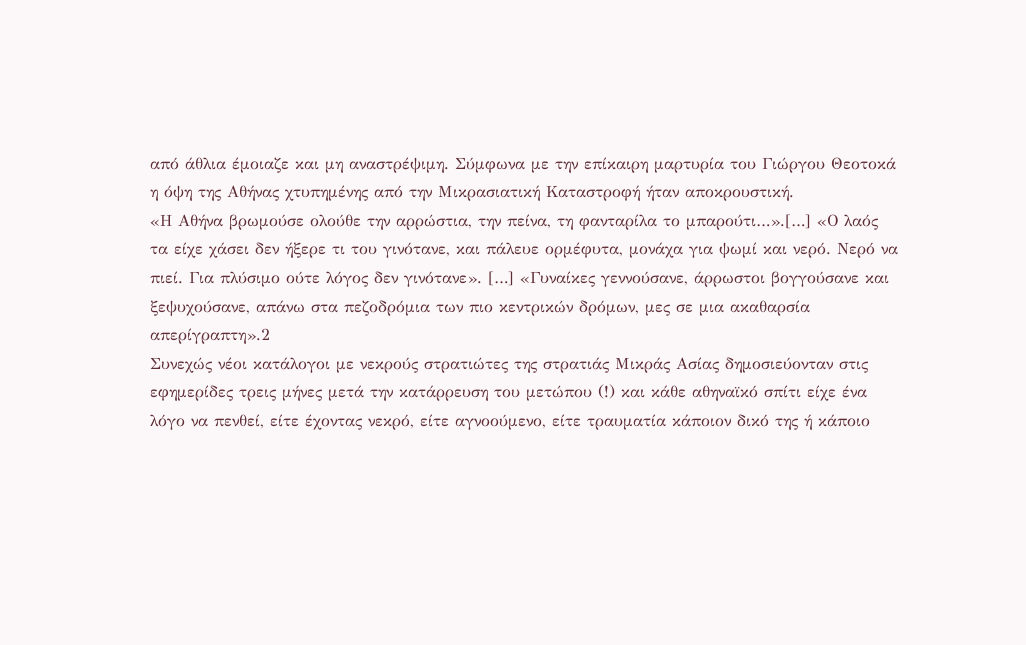από άθλια έμοιαζε και μη αναστρέψιμη. Σύμφωνα με την επίκαιρη μαρτυρία του Γιώργου Θεοτοκά η όψη της Αθήνας χτυπημένης από την Μικρασιατική Καταστροφή ήταν αποκρουστική.
«Η Αθήνα βρωμούσε ολούθε την αρρώστια, την πείνα, τη φανταρίλα το μπαρούτι…».[…] «Ο λαός τα είχε χάσει δεν ήξερε τι του γινότανε, και πάλευε ορμέφυτα, μονάχα για ψωμί και νερό. Νερό να πιεί. Για πλύσιμο ούτε λόγος δεν γινότανε». […] «Γυναίκες γεννούσανε, άρρωστοι βογγούσανε και ξεψυχούσανε, απάνω στα πεζοδρόμια των πιο κεντρικών δρόμων, μες σε μια ακαθαρσία απερίγραπτη».2
Συνεχώς νέοι κατάλογοι με νεκρούς στρατιώτες της στρατιάς Μικράς Ασίας δημοσιεύονταν στις εφημερίδες τρεις μήνες μετά την κατάρρευση του μετώπου (!) και κάθε αθηναϊκό σπίτι είχε ένα λόγο να πενθεί, είτε έχοντας νεκρό, είτε αγνοούμενο, είτε τραυματία κάποιον δικό της ή κάποιο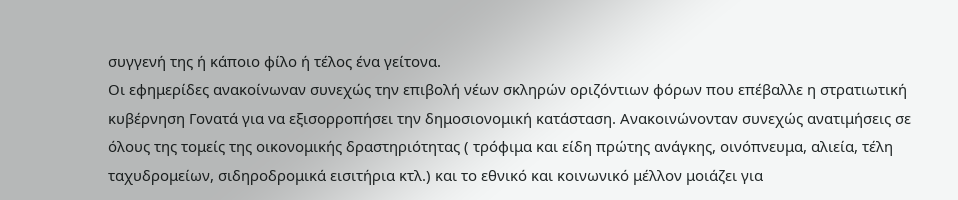συγγενή της ή κάποιο φίλο ή τέλος ένα γείτονα.
Οι εφημερίδες ανακοίνωναν συνεχώς την επιβολή νέων σκληρών οριζόντιων φόρων που επέβαλλε η στρατιωτική κυβέρνηση Γονατά για να εξισορροπήσει την δημοσιονομική κατάσταση. Ανακοινώνονταν συνεχώς ανατιμήσεις σε όλους της τομείς της οικονομικής δραστηριότητας ( τρόφιμα και είδη πρώτης ανάγκης, οινόπνευμα, αλιεία, τέλη ταχυδρομείων, σιδηροδρομικά εισιτήρια κτλ.) και το εθνικό και κοινωνικό μέλλον μοιάζει για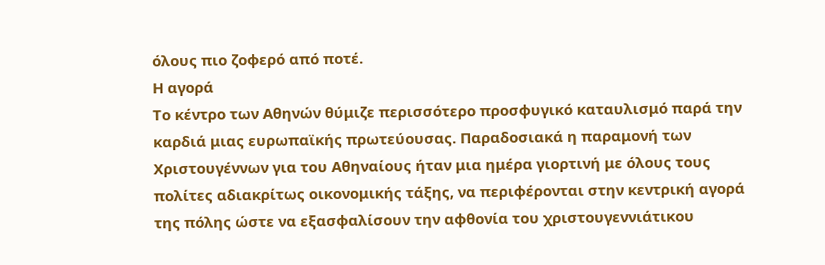όλους πιο ζοφερό από ποτέ.
Η αγορά
Το κέντρο των Αθηνών θύμιζε περισσότερο προσφυγικό καταυλισμό παρά την καρδιά μιας ευρωπαϊκής πρωτεύουσας. Παραδοσιακά η παραμονή των Χριστουγέννων για του Αθηναίους ήταν μια ημέρα γιορτινή με όλους τους πολίτες αδιακρίτως οικονομικής τάξης, να περιφέρονται στην κεντρική αγορά της πόλης ώστε να εξασφαλίσουν την αφθονία του χριστουγεννιάτικου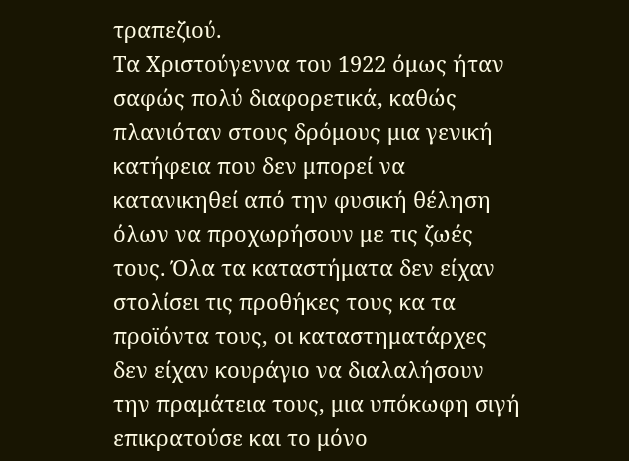τραπεζιού.
Τα Χριστούγεννα του 1922 όμως ήταν σαφώς πολύ διαφορετικά, καθώς πλανιόταν στους δρόμους μια γενική κατήφεια που δεν μπορεί να κατανικηθεί από την φυσική θέληση όλων να προχωρήσουν με τις ζωές τους. Όλα τα καταστήματα δεν είχαν στολίσει τις προθήκες τους κα τα προϊόντα τους, οι καταστηματάρχες δεν είχαν κουράγιο να διαλαλήσουν την πραμάτεια τους, μια υπόκωφη σιγή επικρατούσε και το μόνο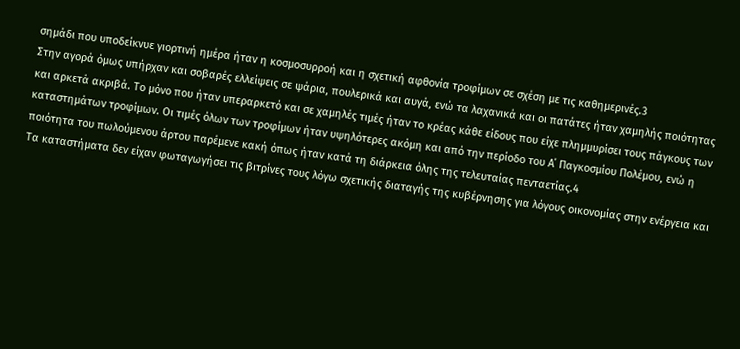σημάδι που υποδείκνυε γιορτινή ημέρα ήταν η κοσμοσυρροή και η σχετική αφθονία τροφίμων σε σχέση με τις καθημερινές.3
Στην αγορά όμως υπήρχαν και σοβαρές ελλείψεις σε ψάρια, πουλερικά και αυγά, ενώ τα λαχανικά και οι πατάτες ήταν χαμηλής ποιότητας και αρκετά ακριβά. Το μόνο που ήταν υπεραρκετό και σε χαμηλές τιμές ήταν το κρέας κάθε είδους που είχε πλημμυρίσει τους πάγκους των καταστημάτων τροφίμων. Οι τιμές όλων των τροφίμων ήταν υψηλότερες ακόμη και από την περίοδο του Α΄ Παγκοσμίου Πολέμου, ενώ η ποιότητα του πωλούμενου άρτου παρέμενε κακή όπως ήταν κατά τη διάρκεια όλης της τελευταίας πενταετίας.4
Τα καταστήματα δεν είχαν φωταγωγήσει τις βιτρίνες τους λόγω σχετικής διαταγής της κυβέρνησης για λόγους οικονομίας στην ενέργεια και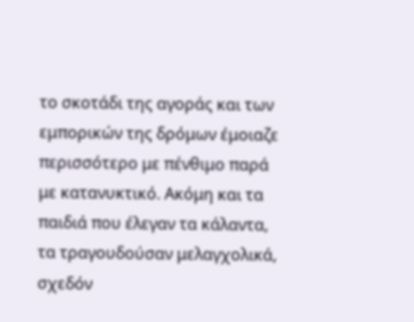το σκοτάδι της αγοράς και των εμπορικών της δρόμων έμοιαζε περισσότερο με πένθιμο παρά με κατανυκτικό. Ακόμη και τα παιδιά που έλεγαν τα κάλαντα, τα τραγουδούσαν μελαγχολικά, σχεδόν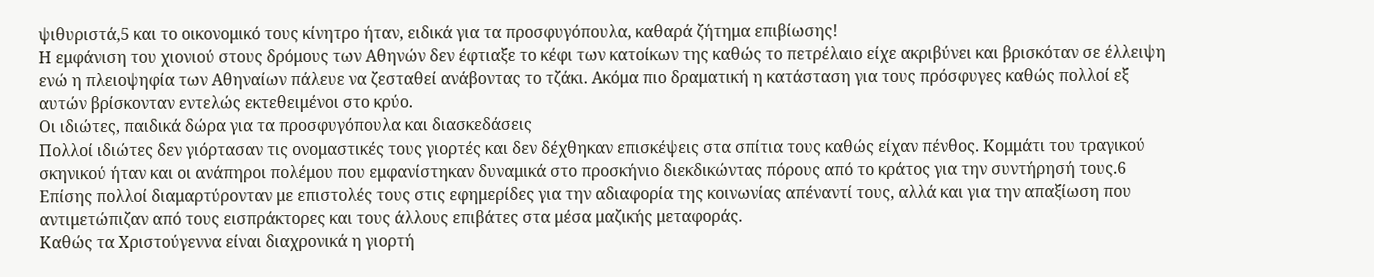ψιθυριστά,5 και το οικονομικό τους κίνητρο ήταν, ειδικά για τα προσφυγόπουλα, καθαρά ζήτημα επιβίωσης!
Η εμφάνιση του χιονιού στους δρόμους των Αθηνών δεν έφτιαξε το κέφι των κατοίκων της καθώς το πετρέλαιο είχε ακριβύνει και βρισκόταν σε έλλειψη ενώ η πλειοψηφία των Αθηναίων πάλευε να ζεσταθεί ανάβοντας το τζάκι. Ακόμα πιο δραματική η κατάσταση για τους πρόσφυγες καθώς πολλοί εξ αυτών βρίσκονταν εντελώς εκτεθειμένοι στο κρύο.
Οι ιδιώτες, παιδικά δώρα για τα προσφυγόπουλα και διασκεδάσεις
Πολλοί ιδιώτες δεν γιόρτασαν τις ονομαστικές τους γιορτές και δεν δέχθηκαν επισκέψεις στα σπίτια τους καθώς είχαν πένθος. Κομμάτι του τραγικού σκηνικού ήταν και οι ανάπηροι πολέμου που εμφανίστηκαν δυναμικά στο προσκήνιο διεκδικώντας πόρους από το κράτος για την συντήρησή τους.6 Επίσης πολλοί διαμαρτύρονταν με επιστολές τους στις εφημερίδες για την αδιαφορία της κοινωνίας απέναντί τους, αλλά και για την απαξίωση που αντιμετώπιζαν από τους εισπράκτορες και τους άλλους επιβάτες στα μέσα μαζικής μεταφοράς.
Καθώς τα Χριστούγεννα είναι διαχρονικά η γιορτή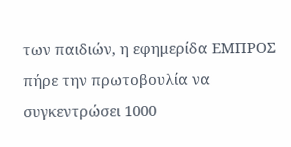των παιδιών, η εφημερίδα ΕΜΠΡΟΣ πήρε την πρωτοβουλία να συγκεντρώσει 1000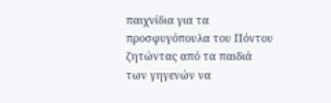παιχνίδια για τα προσφυγόπουλα του Πόντου ζητώντας από τα παιδιά των γηγενών να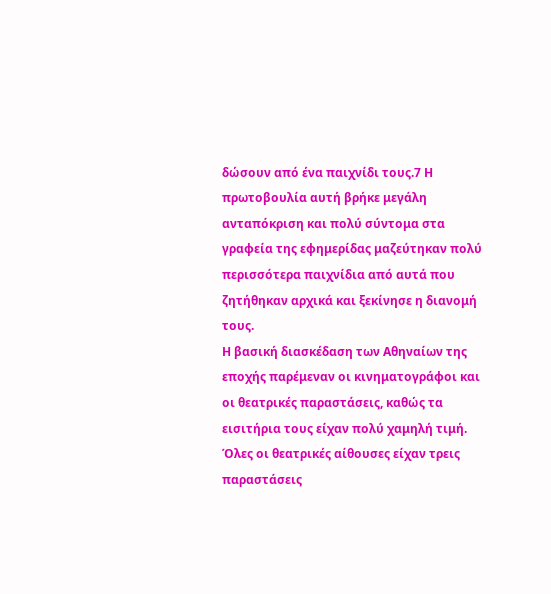δώσουν από ένα παιχνίδι τους.7 Η πρωτοβουλία αυτή βρήκε μεγάλη ανταπόκριση και πολύ σύντομα στα γραφεία της εφημερίδας μαζεύτηκαν πολύ περισσότερα παιχνίδια από αυτά που ζητήθηκαν αρχικά και ξεκίνησε η διανομή τους.
Η βασική διασκέδαση των Αθηναίων της εποχής παρέμεναν οι κινηματογράφοι και οι θεατρικές παραστάσεις, καθώς τα εισιτήρια τους είχαν πολύ χαμηλή τιμή. Όλες οι θεατρικές αίθουσες είχαν τρεις παραστάσεις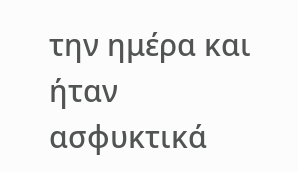την ημέρα και ήταν ασφυκτικά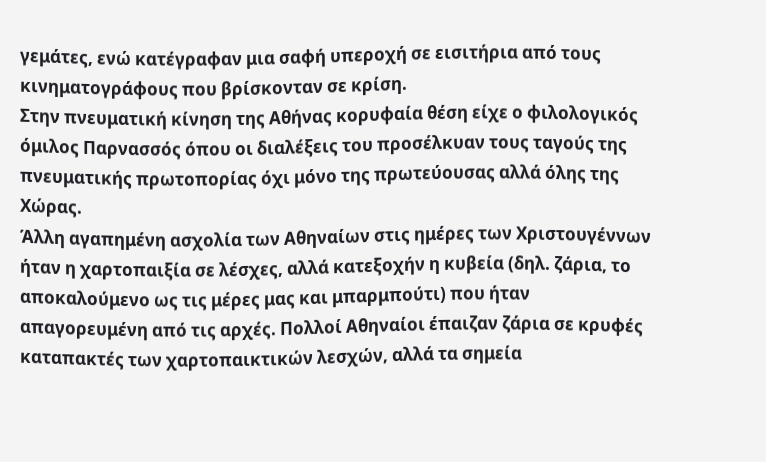γεμάτες, ενώ κατέγραφαν μια σαφή υπεροχή σε εισιτήρια από τους κινηματογράφους που βρίσκονταν σε κρίση.
Στην πνευματική κίνηση της Αθήνας κορυφαία θέση είχε ο φιλολογικός όμιλος Παρνασσός όπου οι διαλέξεις του προσέλκυαν τους ταγούς της πνευματικής πρωτοπορίας όχι μόνο της πρωτεύουσας αλλά όλης της Χώρας.
Άλλη αγαπημένη ασχολία των Αθηναίων στις ημέρες των Χριστουγέννων ήταν η χαρτοπαιξία σε λέσχες, αλλά κατεξοχήν η κυβεία (δηλ. ζάρια, το αποκαλούμενο ως τις μέρες μας και μπαρμπούτι) που ήταν απαγορευμένη από τις αρχές. Πολλοί Αθηναίοι έπαιζαν ζάρια σε κρυφές καταπακτές των χαρτοπαικτικών λεσχών, αλλά τα σημεία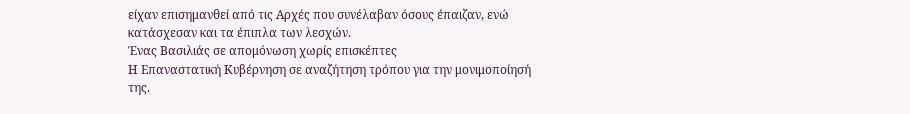είχαν επισημανθεί από τις Αρχές που συνέλαβαν όσους έπαιζαν, ενώ κατάσχεσαν και τα έπιπλα των λεσχών.
Ένας Βασιλιάς σε απομόνωση χωρίς επισκέπτες
Η Επαναστατική Κυβέρνηση σε αναζήτηση τρόπου για την μονιμοποίησή της.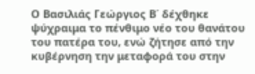Ο Βασιλιάς Γεώργιος Β΄ δέχθηκε ψύχραιμα το πένθιμο νέο του θανάτου του πατέρα του, ενώ ζήτησε από την κυβέρνηση την μεταφορά του στην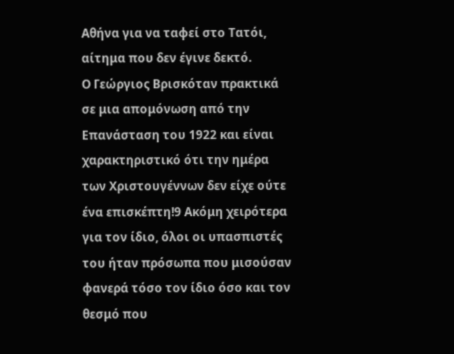Αθήνα για να ταφεί στο Τατόι, αίτημα που δεν έγινε δεκτό.
Ο Γεώργιος Βρισκόταν πρακτικά σε μια απομόνωση από την Επανάσταση του 1922 και είναι χαρακτηριστικό ότι την ημέρα των Χριστουγέννων δεν είχε ούτε ένα επισκέπτη!9 Ακόμη χειρότερα για τον ίδιο, όλοι οι υπασπιστές του ήταν πρόσωπα που μισούσαν φανερά τόσο τον ίδιο όσο και τον θεσμό που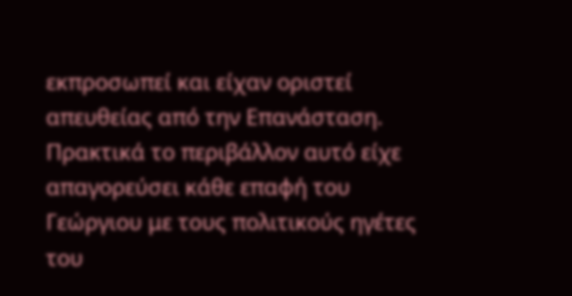εκπροσωπεί και είχαν οριστεί απευθείας από την Επανάσταση. Πρακτικά το περιβάλλον αυτό είχε απαγορεύσει κάθε επαφή του Γεώργιου με τους πολιτικούς ηγέτες του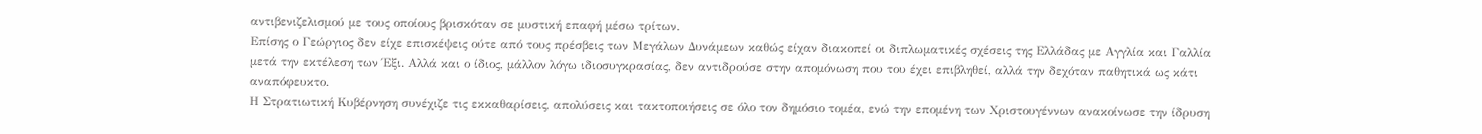αντιβενιζελισμού με τους οποίους βρισκόταν σε μυστική επαφή μέσω τρίτων.
Επίσης ο Γεώργιος δεν είχε επισκέψεις ούτε από τους πρέσβεις των Μεγάλων Δυνάμεων καθώς είχαν διακοπεί οι διπλωματικές σχέσεις της Ελλάδας με Αγγλία και Γαλλία μετά την εκτέλεση των Έξι. Αλλά και ο ίδιος, μάλλον λόγω ιδιοσυγκρασίας, δεν αντιδρούσε στην απομόνωση που του έχει επιβληθεί, αλλά την δεχόταν παθητικά ως κάτι αναπόφευκτο.
Η Στρατιωτική Κυβέρνηση συνέχιζε τις εκκαθαρίσεις, απολύσεις και τακτοποιήσεις σε όλο τον δημόσιο τομέα, ενώ την επομένη των Χριστουγέννων ανακοίνωσε την ίδρυση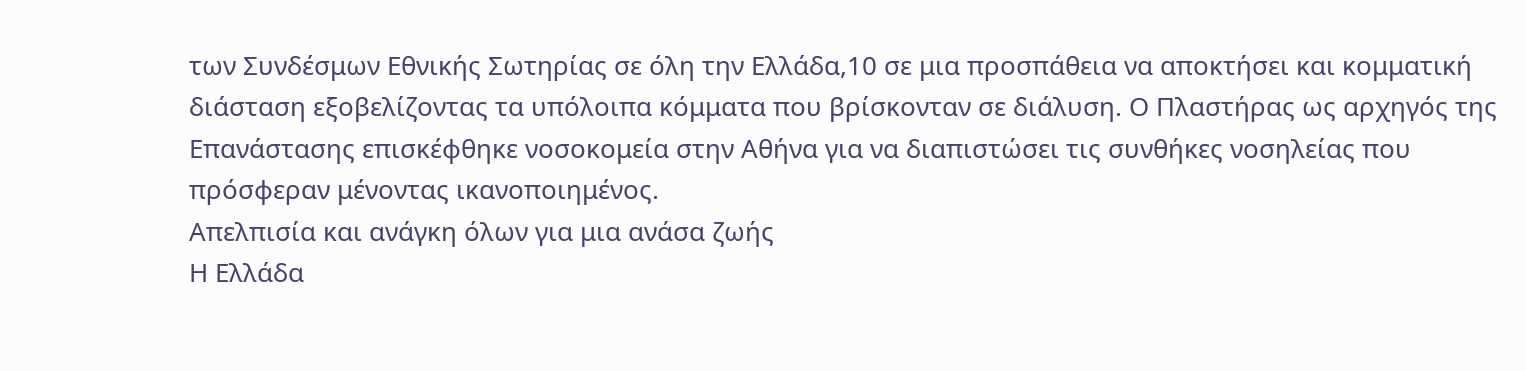των Συνδέσμων Εθνικής Σωτηρίας σε όλη την Ελλάδα,10 σε μια προσπάθεια να αποκτήσει και κομματική διάσταση εξοβελίζοντας τα υπόλοιπα κόμματα που βρίσκονταν σε διάλυση. Ο Πλαστήρας ως αρχηγός της Επανάστασης επισκέφθηκε νοσοκομεία στην Αθήνα για να διαπιστώσει τις συνθήκες νοσηλείας που πρόσφεραν μένοντας ικανοποιημένος.
Απελπισία και ανάγκη όλων για μια ανάσα ζωής
Η Ελλάδα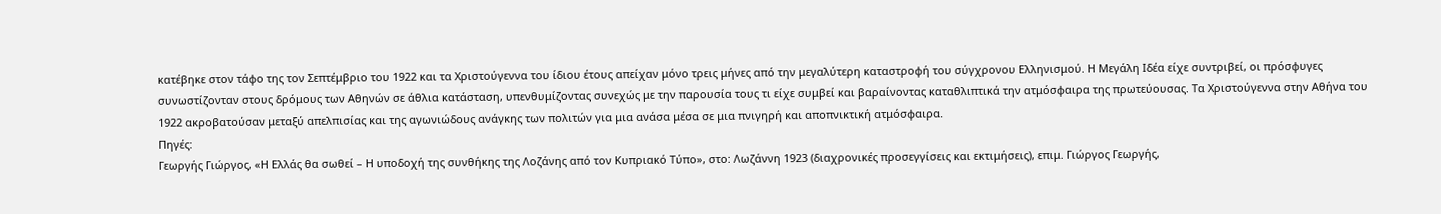κατέβηκε στον τάφο της τον Σεπτέμβριο του 1922 και τα Χριστούγεννα του ίδιου έτους απείχαν μόνο τρεις μήνες από την μεγαλύτερη καταστροφή του σύγχρονου Ελληνισμού. Η Μεγάλη Ιδέα είχε συντριβεί, οι πρόσφυγες συνωστίζονταν στους δρόμους των Αθηνών σε άθλια κατάσταση, υπενθυμίζοντας συνεχώς με την παρουσία τους τι είχε συμβεί και βαραίνοντας καταθλιπτικά την ατμόσφαιρα της πρωτεύουσας. Τα Χριστούγεννα στην Αθήνα του 1922 ακροβατούσαν μεταξύ απελπισίας και της αγωνιώδους ανάγκης των πολιτών για μια ανάσα μέσα σε μια πνιγηρή και αποπνικτική ατμόσφαιρα.
Πηγές:
Γεωργής Γιώργος, «Η Ελλάς θα σωθεί – Η υποδοχή της συνθήκης της Λοζάνης από τον Κυπριακό Τύπο», στο: Λωζάννη 1923 (διαχρονικές προσεγγίσεις και εκτιμήσεις), επιμ. Γιώργος Γεωργής,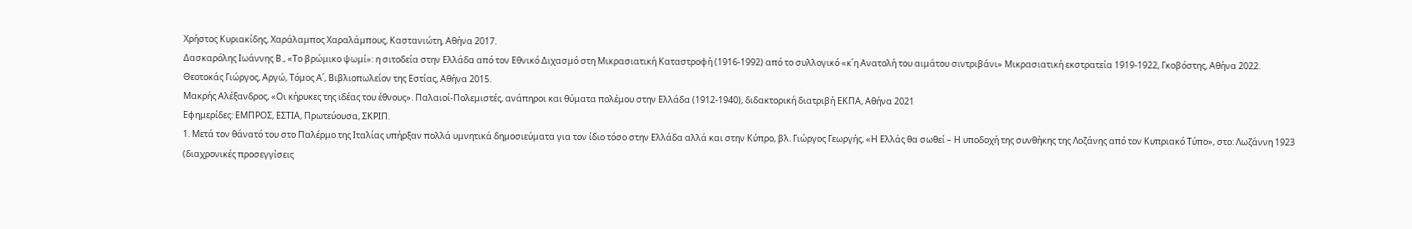Χρήστος Κυριακίδης, Χαράλαμπος Χαραλάμπους, Καστανιώτη, Αθήνα 2017.
Δασκαρόλης Ιωάννης Β., «Το βρώμικο ψωμί»: η σιτοδεία στην Ελλάδα από τον Εθνικό Διχασμό στη Μικρασιατική Καταστροφή (1916-1992) από το συλλογικό «κ΄η Ανατολή του αιμάτου σιντριβάνι» Μικρασιατική εκστρατεία 1919-1922, Γκοβόστης, Αθήνα 2022.
Θεοτοκάς Γιώργος, Αργώ, Τόμος Α΄, Βιβλιοπωλείον της Εστίας, Αθήνα 2015.
Μακρής Αλέξανδρος, «Οι κήρυκες της ιδέας του έθνους». Παλαιοί-Πολεμιστές, ανάπηροι και θύματα πολέμου στην Ελλάδα (1912-1940), διδακτορική διατριβή ΕΚΠΑ, Αθήνα 2021
Εφημερίδες: ΕΜΠΡΟΣ, ΕΣΤΙΑ, Πρωτεύουσα, ΣΚΡΙΠ.
1. Μετά τον θάνατό του στο Παλέρμο της Ιταλίας υπήρξαν πολλά υμνητικά δημοσιεύματα για τον ίδιο τόσο στην Ελλάδα αλλά και στην Κύπρο, βλ. Γιώργος Γεωργής, «Η Ελλάς θα σωθεί – Η υποδοχή της συνθήκης της Λοζάνης από τον Κυπριακό Τύπο», στο: Λωζάννη 1923 (διαχρονικές προσεγγίσεις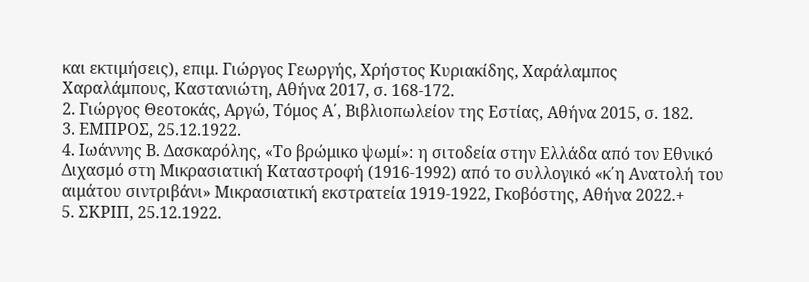και εκτιμήσεις), επιμ. Γιώργος Γεωργής, Χρήστος Κυριακίδης, Χαράλαμπος Χαραλάμπους, Καστανιώτη, Αθήνα 2017, σ. 168-172.
2. Γιώργος Θεοτοκάς, Αργώ, Τόμος Α΄, Βιβλιοπωλείον της Εστίας, Αθήνα 2015, σ. 182.
3. ΕΜΠΡΟΣ, 25.12.1922.
4. Ιωάννης Β. Δασκαρόλης, «Το βρώμικο ψωμί»: η σιτοδεία στην Ελλάδα από τον Εθνικό Διχασμό στη Μικρασιατική Καταστροφή (1916-1992) από το συλλογικό «κ΄η Ανατολή του αιμάτου σιντριβάνι» Μικρασιατική εκστρατεία 1919-1922, Γκοβόστης, Αθήνα 2022.+
5. ΣΚΡΙΠ, 25.12.1922.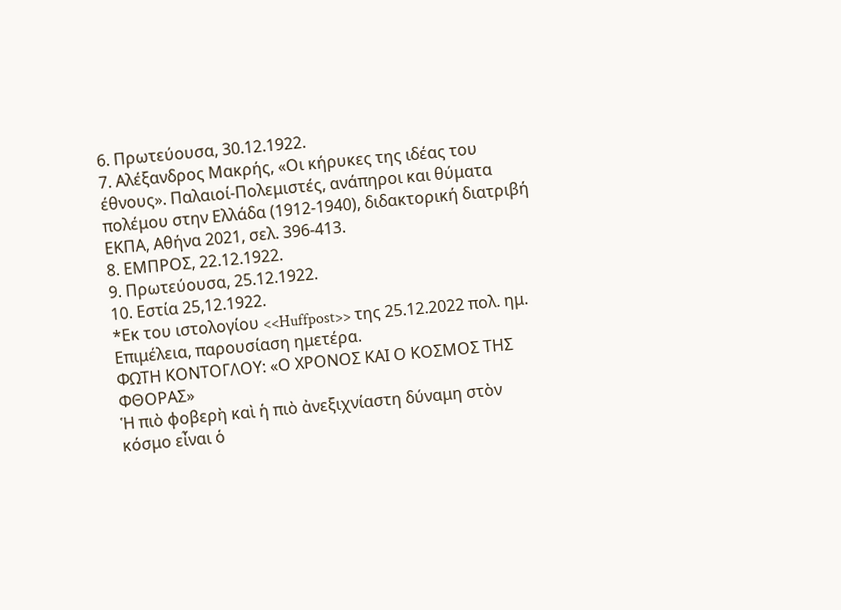6. Πρωτεύουσα, 30.12.1922.
7. Αλέξανδρος Μακρής, «Οι κήρυκες της ιδέας του έθνους». Παλαιοί-Πολεμιστές, ανάπηροι και θύματα πολέμου στην Ελλάδα (1912-1940), διδακτορική διατριβή ΕΚΠΑ, Αθήνα 2021, σελ. 396-413.
8. ΕΜΠΡΟΣ, 22.12.1922.
9. Πρωτεύουσα, 25.12.1922.
10. Εστία 25,12.1922.
*Εκ του ιστολογίου <<Huffpost>> της 25.12.2022 πολ. ημ. Επιμέλεια, παρουσίαση ημετέρα.
ΦΩΤΗ ΚΟΝΤΟΓΛΟΥ: «Ο ΧΡΟΝΟΣ ΚΑΙ Ο ΚΟΣΜΟΣ ΤΗΣ ΦΘΟΡΑΣ»
Ἡ πιὸ φοβερὴ καὶ ἡ πιὸ ἀνεξιχνίαστη δύναμη στὸν κόσμο εἶναι ὁ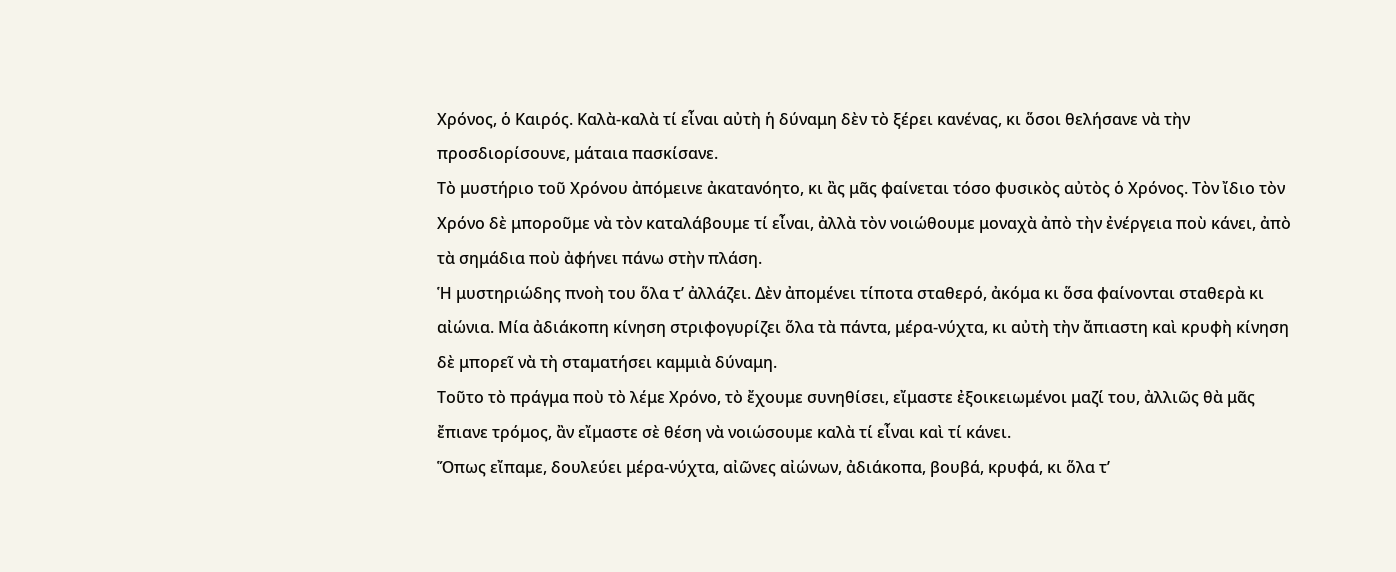Χρόνος, ὁ Καιρός. Καλὰ-καλὰ τί εἶναι αὐτὴ ἡ δύναμη δὲν τὸ ξέρει κανένας, κι ὅσοι θελήσανε νὰ τὴν προσδιορίσουνε, μάταια πασκίσανε.
Τὸ μυστήριο τοῦ Χρόνου ἀπόμεινε ἀκατανόητο, κι ἂς μᾶς φαίνεται τόσο φυσικὸς αὐτὸς ὁ Χρόνος. Τὸν ἴδιο τὸν Χρόνο δὲ μποροῦμε νὰ τὸν καταλάβουμε τί εἶναι, ἀλλὰ τὸν νοιώθουμε μοναχὰ ἀπὸ τὴν ἐνέργεια ποὺ κάνει, ἀπὸ τὰ σημάδια ποὺ ἀφήνει πάνω στὴν πλάση.
Ἡ μυστηριώδης πνοὴ του ὅλα τ’ ἀλλάζει. Δὲν ἀπομένει τίποτα σταθερό, ἀκόμα κι ὅσα φαίνονται σταθερὰ κι αἰώνια. Μία ἀδιάκοπη κίνηση στριφογυρίζει ὅλα τὰ πάντα, μέρα-νύχτα, κι αὐτὴ τὴν ἄπιαστη καὶ κρυφὴ κίνηση δὲ μπορεῖ νὰ τὴ σταματήσει καμμιὰ δύναμη.
Τοῦτο τὸ πράγμα ποὺ τὸ λέμε Χρόνο, τὸ ἔχουμε συνηθίσει, εἴμαστε ἐξοικειωμένοι μαζί του, ἀλλιῶς θὰ μᾶς ἔπιανε τρόμος, ἂν εἴμαστε σὲ θέση νὰ νοιώσουμε καλὰ τί εἶναι καὶ τί κάνει.
Ὅπως εἴπαμε, δουλεύει μέρα-νύχτα, αἰῶνες αἰώνων, ἀδιάκοπα, βουβά, κρυφά, κι ὅλα τ’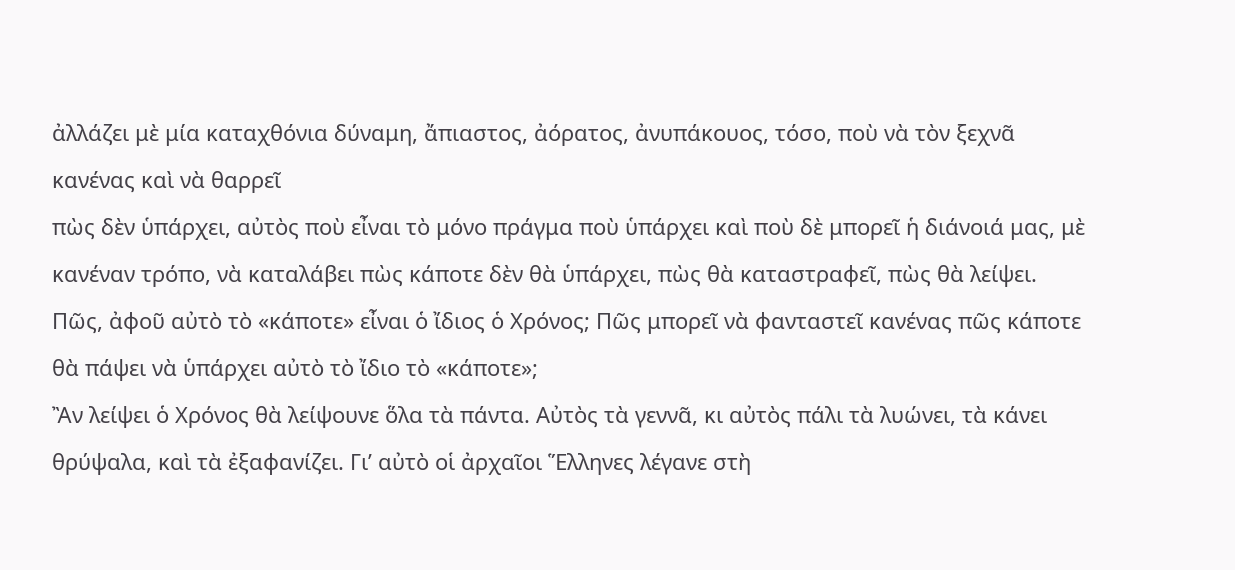ἀλλάζει μὲ μία καταχθόνια δύναμη, ἄπιαστος, ἀόρατος, ἀνυπάκουος, τόσο, ποὺ νὰ τὸν ξεχνᾶ κανένας καὶ νὰ θαρρεῖ
πὼς δὲν ὑπάρχει, αὐτὸς ποὺ εἶναι τὸ μόνο πράγμα ποὺ ὑπάρχει καὶ ποὺ δὲ μπορεῖ ἡ διάνοιά μας, μὲ κανέναν τρόπο, νὰ καταλάβει πὼς κάποτε δὲν θὰ ὑπάρχει, πὼς θὰ καταστραφεῖ, πὼς θὰ λείψει.
Πῶς, ἀφοῦ αὐτὸ τὸ «κάποτε» εἶναι ὁ ἴδιος ὁ Χρόνος; Πῶς μπορεῖ νὰ φανταστεῖ κανένας πῶς κάποτε θὰ πάψει νὰ ὑπάρχει αὐτὸ τὸ ἴδιο τὸ «κάποτε»;
Ἂν λείψει ὁ Χρόνος θὰ λείψουνε ὅλα τὰ πάντα. Αὐτὸς τὰ γεννᾶ, κι αὐτὸς πάλι τὰ λυώνει, τὰ κάνει θρύψαλα, καὶ τὰ ἐξαφανίζει. Γι’ αὐτὸ οἱ ἀρχαῖοι Ἕλληνες λέγανε στὴ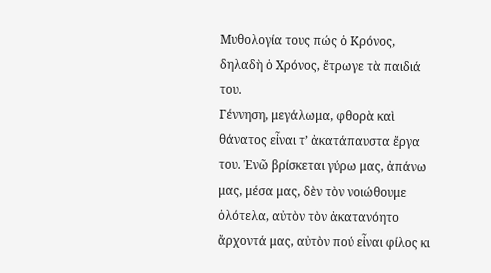Μυθολογία τους πώς ὁ Κρόνος, δηλαδὴ ὁ Χρόνος, ἔτρωγε τὰ παιδιά του.
Γέννηση, μεγάλωμα, φθορὰ καὶ θάνατος εἶναι τ’ ἀκατάπαυστα ἔργα του. Ἐνῶ βρίσκεται γύρω μας, ἀπάνω μας, μέσα μας, δὲν τὸν νοιώθουμε ὁλότελα, αὐτὸν τὸν ἀκατανόητο ἄρχοντά μας, αὐτὸν πού εἶναι φίλος κι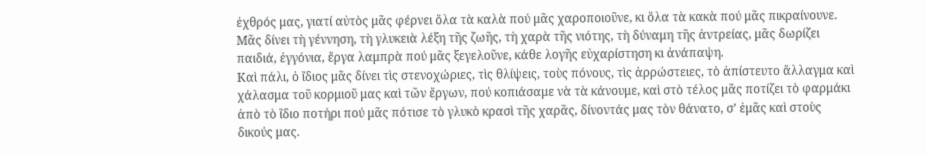ἐχθρός μας, γιατί αὐτὸς μᾶς φέρνει ὅλα τὰ καλὰ πού μᾶς χαροποιοῦνε, κι ὅλα τὰ κακὰ πού μᾶς πικραίνουνε.
Μᾶς δίνει τὴ γέννηση, τὴ γλυκειὰ λέξη τῆς ζωῆς, τὴ χαρὰ τῆς νιότης, τὴ δύναμη τῆς ἀντρείας, μᾶς δωρίζει παιδιά, ἐγγόνια, ἔργα λαμπρὰ πού μᾶς ξεγελοῦνε, κάθε λογῆς εὐχαρίστηση κι ἀνάπαψη.
Καὶ πάλι, ὁ ἴδιος μᾶς δίνει τὶς στενοχώριες, τὶς θλίψεις, τοὺς πόνους, τὶς ἀρρώστειες, τὸ ἀπίστευτο ἄλλαγμα καὶ χάλασμα τοῦ κορμιοῦ μας καὶ τῶν ἔργων, πού κοπιάσαμε νὰ τὰ κάνουμε, καὶ στὸ τέλος μᾶς ποτίζει τὸ φαρμάκι ἀπὸ τὸ ἴδιο ποτήρι πού μᾶς πότισε τὸ γλυκὸ κρασὶ τῆς χαρᾶς, δίνοντάς μας τὸν θάνατο, σ’ ἐμᾶς καὶ στοὺς δικούς μας.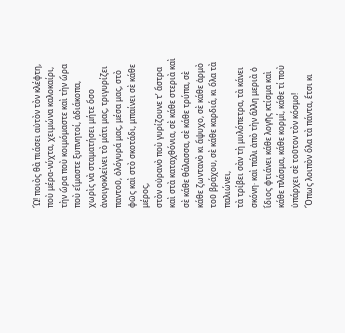Ὤ! ποιὸς θὰ πιάσει αὐτὸν τὸν κλέφτη, ποὺ μέρα-νύχτα, χειμώνα καλοκαίρι, τὴν ὥρα ποὺ κοιμόμαστε καὶ τὴν ὥρα ποὺ εἴμαστε ξυπνητοί, ἀδιάκοπα, χωρὶς νὰ σταματήσει μήτε ὅσο ἀνοιγοκλείνει τὸ μάτι μας, τριγυρίζει παντοῦ, ὁλόγυρά μας, μέσα μας, στὸ φῶς καὶ στὸ σκοτάδι, μπαίνει σὲ κάθε μέρος,
στὸν οὐρανὸ ποὺ γυρίζουνε τ’ ἄστρα καὶ στὰ καταχθόνια, σὲ κάθε στεριὰ καὶ σὲ κάθε θάλασσα, σὲ κάθε τρύπα, σὲ κάθε ζωντανὸ κι ἄψυχο, σὲ κάθε ἁρμὸ τοῦ βράχου, σὲ κάθε καρδιά, κι ὅλα τὰ παλιώνει,
τὰ τρίβει σὰν τὴ μυλόπετρα, τὰ κάνει σκόνη· καὶ πάλι ἀπὸ τὴν ἄλλη μεριὰ ὁ ἴδιος φτιάνει κάθε λογῆς κτίσμα καὶ κάθε πλάσμα, κάθε κορμί, κάθε τί ποὺ ὑπάρχει σὲ τοῦτον τὸν κόσμο!
Ὅπως λοιπὸν ὅλα τὰ πάντα, ἔτσι κι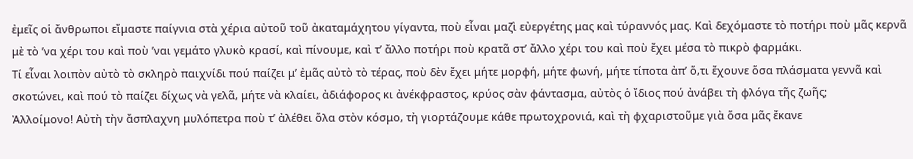ἐμεῖς οἱ ἄνθρωποι εἴμαστε παίγνια στὰ χέρια αὐτοῦ τοῦ ἀκαταμάχητου γίγαντα, ποὺ εἶναι μαζὶ εὐεργέτης μας καὶ τύραννός μας. Καὶ δεχόμαστε τὸ ποτήρι ποὺ μᾶς κερνᾶ μὲ τὸ ʼνα χέρι του καὶ ποὺ ʼναι γεμάτο γλυκὸ κρασί, καὶ πίνουμε, καὶ τ’ ἄλλο ποτήρι ποὺ κρατᾶ στ’ ἄλλο χέρι του καὶ ποὺ ἔχει μέσα τὸ πικρὸ φαρμάκι.
Τί εἶναι λοιπὸν αὐτὸ τὸ σκληρὸ παιχνίδι πού παίζει μ’ ἐμᾶς αὐτὸ τὸ τέρας, ποὺ δὲν ἔχει μήτε μορφή, μήτε φωνή, μήτε τίποτα ἀπ’ ὅ,τι ἔχουνε ὅσα πλάσματα γεννᾶ καὶ σκοτώνει, καὶ πού τὸ παίζει δίχως νὰ γελᾶ, μήτε νὰ κλαίει, ἀδιάφορος κι ἀνέκφραστος, κρύος σὰν φάντασμα, αὐτὸς ὁ ἴδιος πού ἀνάβει τὴ φλόγα τῆς ζωῆς;
Ἀλλοίμονο! Αὐτὴ τὴν ἄσπλαχνη μυλόπετρα ποὺ τ’ ἀλέθει ὅλα στὸν κόσμο, τὴ γιορτάζουμε κάθε πρωτοχρονιά, καὶ τὴ φχαριστοῦμε γιὰ ὅσα μᾶς ἔκανε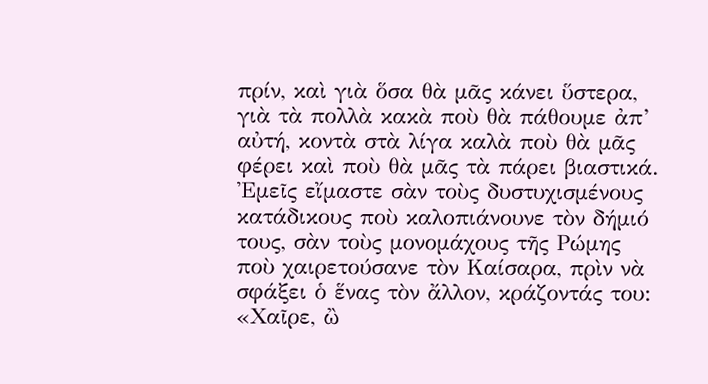πρίν, καὶ γιὰ ὅσα θὰ μᾶς κάνει ὕστερα, γιὰ τὰ πολλὰ κακὰ ποὺ θὰ πάθουμε ἀπ’ αὐτή, κοντὰ στὰ λίγα καλὰ ποὺ θὰ μᾶς φέρει καὶ ποὺ θὰ μᾶς τὰ πάρει βιαστικά.
Ἐμεῖς εἴμαστε σὰν τοὺς δυστυχισμένους κατάδικους ποὺ καλοπιάνουνε τὸν δήμιό τους, σὰν τοὺς μονομάχους τῆς Ρώμης ποὺ χαιρετούσανε τὸν Καίσαρα, πρὶν νὰ σφάξει ὁ ἕνας τὸν ἄλλον, κράζοντάς του: «Χαῖρε, ὢ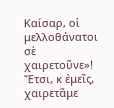Καίσαρ, οἱ μελλοθάνατοι σὲ χαιρετοῦνε»!
Ἔτσι, κ ἐμεῖς, χαιρετᾶμε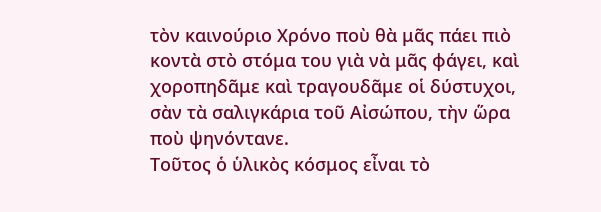τὸν καινούριο Χρόνο ποὺ θὰ μᾶς πάει πιὸ κοντὰ στὸ στόμα του γιὰ νὰ μᾶς φάγει, καὶ χοροπηδᾶμε καὶ τραγουδᾶμε οἱ δύστυχοι, σὰν τὰ σαλιγκάρια τοῦ Αἰσώπου, τὴν ὥρα ποὺ ψηνόντανε.
Τοῦτος ὁ ὑλικὸς κόσμος εἶναι τὸ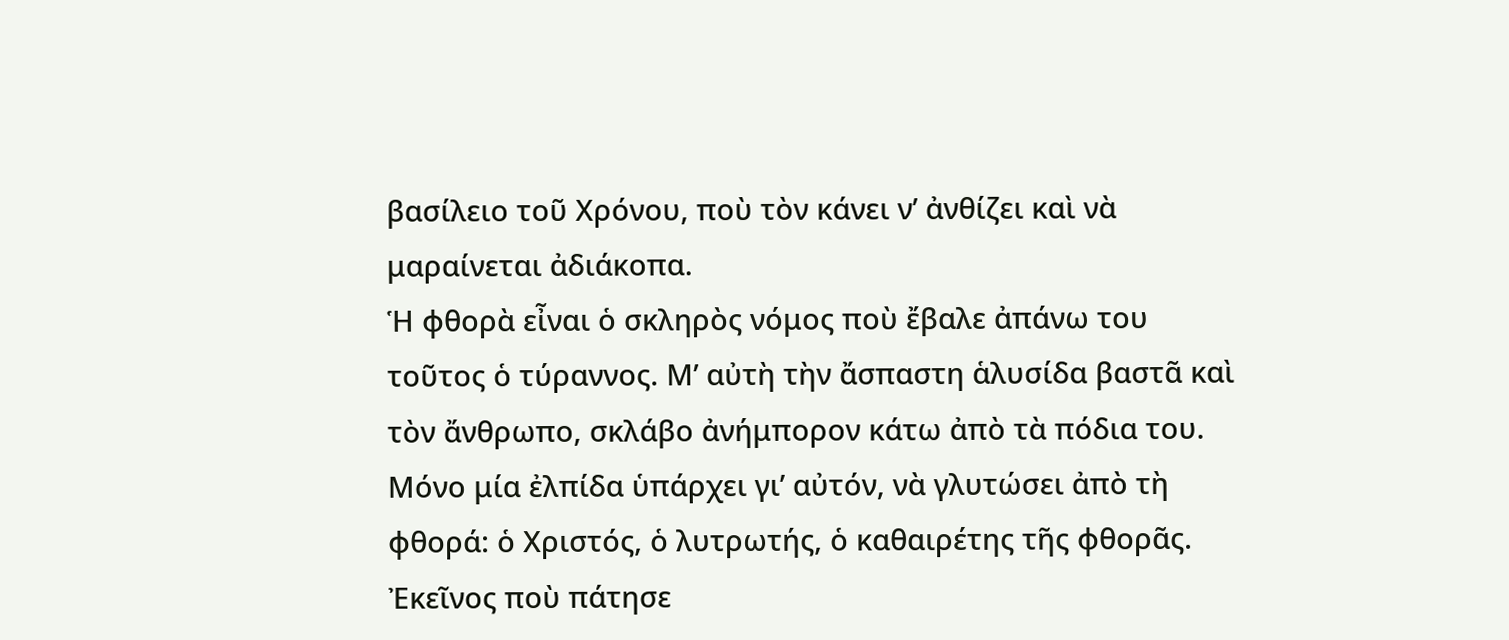βασίλειο τοῦ Χρόνου, ποὺ τὸν κάνει ν’ ἀνθίζει καὶ νὰ μαραίνεται ἀδιάκοπα.
Ἡ φθορὰ εἶναι ὁ σκληρὸς νόμος ποὺ ἔβαλε ἀπάνω του τοῦτος ὁ τύραννος. Μ’ αὐτὴ τὴν ἄσπαστη ἁλυσίδα βαστᾶ καὶ τὸν ἄνθρωπο, σκλάβο ἀνήμπορον κάτω ἀπὸ τὰ πόδια του.
Μόνο μία ἐλπίδα ὑπάρχει γι’ αὐτόν, νὰ γλυτώσει ἀπὸ τὴ φθορά: ὁ Χριστός, ὁ λυτρωτής, ὁ καθαιρέτης τῆς φθορᾶς. Ἐκεῖνος ποὺ πάτησε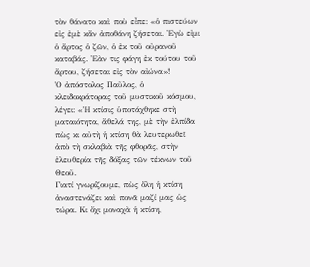τὸν θάνατο καὶ ποὺ εἶπε: «ὁ πιστεύων εἰς ἐμὲ κἄν ἀποθάνη ζήσεται. Ἐγὼ εἰμι ὁ ἄρτος ὁ ζῶν, ὁ ἐκ τοῦ οὐρανοῦ καταβάς. Ἐὰν τις φάγη ἐκ τούτου τοῦ ἄρτου, ζήσεται εἰς τὸν αἰώνα»!
Ὁ ἀπόστολος Παῦλος, ὁ κλειδοκράτορας τοῦ μυστικοῦ κόσμου, λέγει: «Ἡ κτίσις ὑποτάχθηκε στὴ ματαιότητα, ἄθελά της, μὲ τὴν ἐλπίδα πὼς κι αὐτὴ ἡ κτίση θὰ λευτερωθεῖ ἀπὸ τὴ σκλαβιὰ τῆς φθορᾶς, στὴν ἐλευθερία τῆς δόξας τῶν τέκνων τοῦ Θεοῦ.
Γιατί γνωρίζουμε, πὼς ὅλη ἡ κτίση ἀναστενάζει καὶ πονᾶ μαζί μας ὡς τώρα. Κι ὄχι μοναχὰ ἡ κτίση,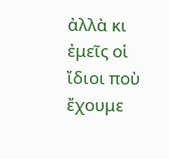ἀλλὰ κι ἐμεῖς οἱ ἴδιοι ποὺ ἔχουμε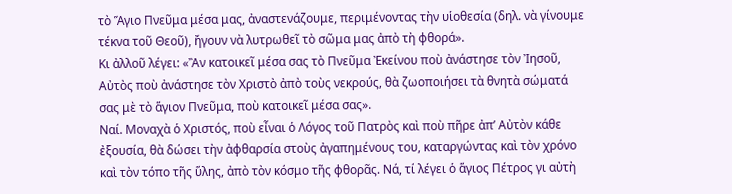τὸ Ἅγιο Πνεῦμα μέσα μας, ἀναστενάζουμε, περιμένοντας τὴν υἱοθεσία (δηλ. νὰ γίνουμε τέκνα τοῦ Θεοῦ), ἤγουν νὰ λυτρωθεῖ τὸ σῶμα μας ἀπὸ τὴ φθορά».
Κι ἀλλοῦ λέγει: «Ἂν κατοικεῖ μέσα σας τὸ Πνεῦμα Ἐκείνου ποὺ ἀνάστησε τὸν Ἰησοῦ, Αὐτὸς ποὺ ἀνάστησε τὸν Χριστὸ ἀπὸ τοὺς νεκρούς, θὰ ζωοποιήσει τὰ θνητὰ σώματά σας μὲ τὸ ἅγιον Πνεῦμα, ποὺ κατοικεῖ μέσα σας».
Ναί. Μοναχὰ ὁ Χριστός, ποὺ εἶναι ὁ Λόγος τοῦ Πατρὸς καὶ ποὺ πῆρε ἀπʼ Αὐτὸν κάθε ἐξουσία, θὰ δώσει τὴν ἀφθαρσία στοὺς ἀγαπημένους του, καταργώντας καὶ τὸν χρόνο καὶ τὸν τόπο τῆς ὕλης, ἀπὸ τὸν κόσμο τῆς φθορᾶς. Νά, τί λέγει ὁ ἅγιος Πέτρος γι αὐτὴ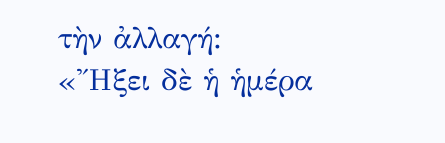τὴν ἀλλαγή:
«Ἤξει δὲ ἡ ἡμέρα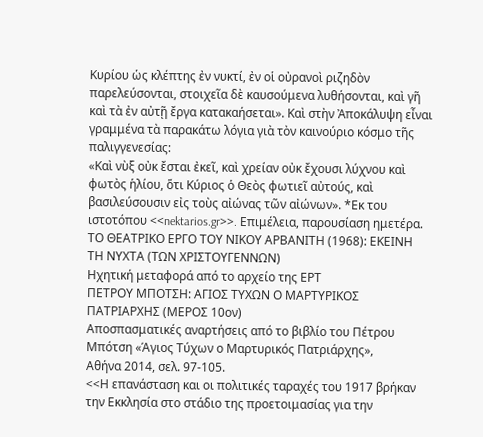Κυρίου ὡς κλέπτης ἐν νυκτί, ἐν οἱ οὐρανοὶ ριζηδὸν παρελεύσονται, στοιχεῖα δὲ καυσούμενα λυθήσονται, καὶ γῆ καὶ τὰ ἐν αὐτῇ ἔργα κατακαήσεται». Καὶ στὴν Ἀποκάλυψη εἶναι γραμμένα τὰ παρακάτω λόγια γιὰ τὸν καινούριο κόσμο τῆς παλιγγενεσίας:
«Καὶ νὺξ οὐκ ἔσται ἐκεῖ, καὶ χρείαν οὐκ ἔχουσι λύχνου καὶ φωτὸς ἡλίου, ὅτι Κύριος ὁ Θεὸς φωτιεῖ αὐτούς, καὶ βασιλεύσουσιν εἰς τοὺς αἰώνας τῶν αἰώνων». *Εκ του ιστοτόπου <<nektarios.gr>>. Επιμέλεια, παρουσίαση ημετέρα.
ΤΟ ΘΕΑΤΡΙΚΟ ΕΡΓΟ ΤΟΥ ΝΙΚΟΥ ΑΡΒΑΝΙΤΗ (1968): ΕΚΕΙΝΗ ΤΗ ΝΥΧΤΑ (ΤΩΝ ΧΡΙΣΤΟΥΓΕΝΝΩΝ)
Ηχητική μεταφορά από το αρχείο της ΕΡΤ
ΠΕΤΡΟΥ ΜΠΟΤΣΗ: ΑΓΙΟΣ ΤΥΧΩΝ Ο ΜΑΡΤΥΡΙΚΟΣ ΠΑΤΡΙΑΡΧΗΣ (ΜΕΡΟΣ 10ον)
Αποσπασματικές αναρτήσεις από το βιβλίο του Πέτρου Μπότση «Άγιος Τύχων ο Μαρτυρικός Πατριάρχης»,
Αθήνα 2014, σελ. 97-105.
<<Η επανάσταση και οι πολιτικές ταραχές του 1917 βρήκαν την Εκκλησία στο στάδιο της προετοιμασίας για την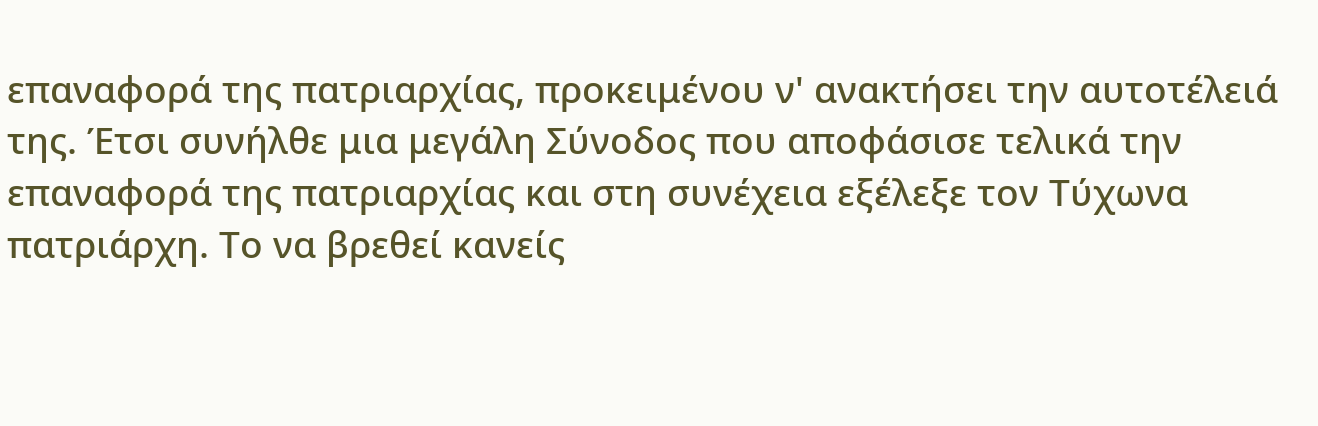επαναφορά της πατριαρχίας, προκειμένου ν' ανακτήσει την αυτοτέλειά της. Έτσι συνήλθε μια μεγάλη Σύνοδος που αποφάσισε τελικά την επαναφορά της πατριαρχίας και στη συνέχεια εξέλεξε τον Τύχωνα πατριάρχη. Το να βρεθεί κανείς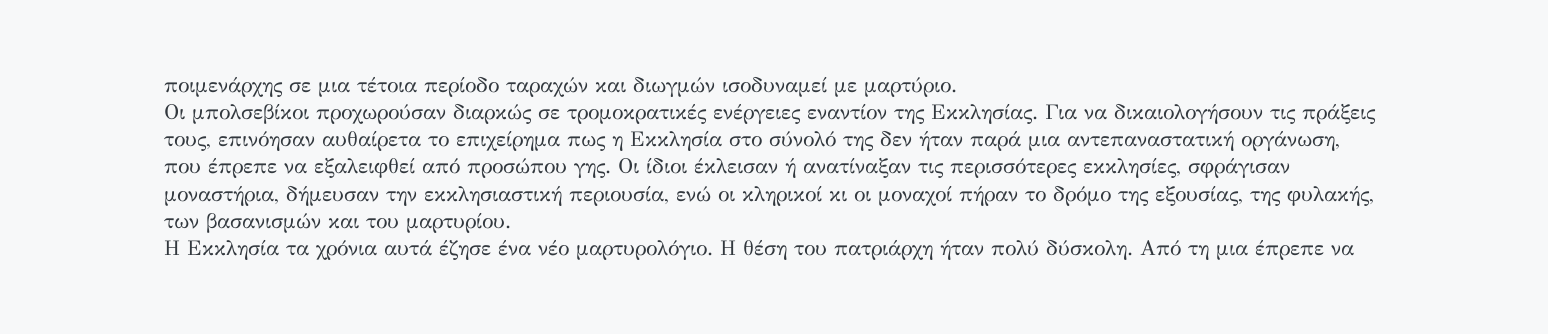ποιμενάρχης σε μια τέτοια περίοδο ταραχών και διωγμών ισοδυναμεί με μαρτύριο.
Οι μπολσεβίκοι προχωρούσαν διαρκώς σε τρομοκρατικές ενέργειες εναντίον της Εκκλησίας. Για να δικαιολογήσουν τις πράξεις τους, επινόησαν αυθαίρετα το επιχείρημα πως η Εκκλησία στο σύνολό της δεν ήταν παρά μια αντεπαναστατική οργάνωση, που έπρεπε να εξαλειφθεί από προσώπου γης. Οι ίδιοι έκλεισαν ή ανατίναξαν τις περισσότερες εκκλησίες, σφράγισαν μοναστήρια, δήμευσαν την εκκλησιαστική περιουσία, ενώ οι κληρικοί κι οι μοναχοί πήραν το δρόμο της εξουσίας, της φυλακής, των βασανισμών και του μαρτυρίου.
Η Εκκλησία τα χρόνια αυτά έζησε ένα νέο μαρτυρολόγιο. Η θέση του πατριάρχη ήταν πολύ δύσκολη. Από τη μια έπρεπε να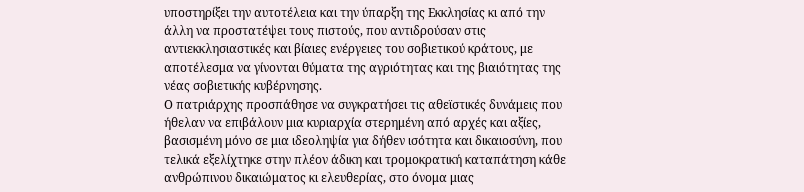υποστηρίξει την αυτοτέλεια και την ύπαρξη της Εκκλησίας κι από την άλλη να προστατέψει τους πιστούς, που αντιδρούσαν στις αντιεκκλησιαστικές και βίαιες ενέργειες του σοβιετικού κράτους, με αποτέλεσμα να γίνονται θύματα της αγριότητας και της βιαιότητας της νέας σοβιετικής κυβέρνησης.
Ο πατριάρχης προσπάθησε να συγκρατήσει τις αθεϊστικές δυνάμεις που ήθελαν να επιβάλουν μια κυριαρχία στερημένη από αρχές και αξίες, βασισμένη μόνο σε μια ιδεοληψία για δήθεν ισότητα και δικαιοσύνη, που τελικά εξελίχτηκε στην πλέον άδικη και τρομοκρατική καταπάτηση κάθε ανθρώπινου δικαιώματος κι ελευθερίας, στο όνομα μιας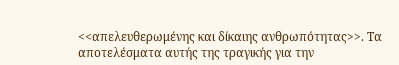<<απελευθερωμένης και δίκαιης ανθρωπότητας>>. Τα αποτελέσματα αυτής της τραγικής για την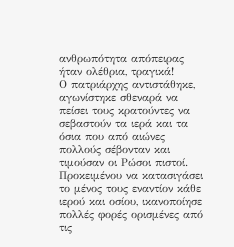ανθρωπότητα απόπειρας ήταν ολέθρια, τραγικά!
Ο πατριάρχης αντιστάθηκε, αγωνίστηκε σθεναρά να πείσει τους κρατούντες να σεβαστούν τα ιερά και τα όσια που από αιώνες πολλούς σέβονταν και τιμούσαν οι Ρώσοι πιστοί. Προκειμένου να κατασιγάσει το μένος τους εναντίον κάθε ιερού και οσίου, ικανοποίησε πολλές φορές ορισμένες από τις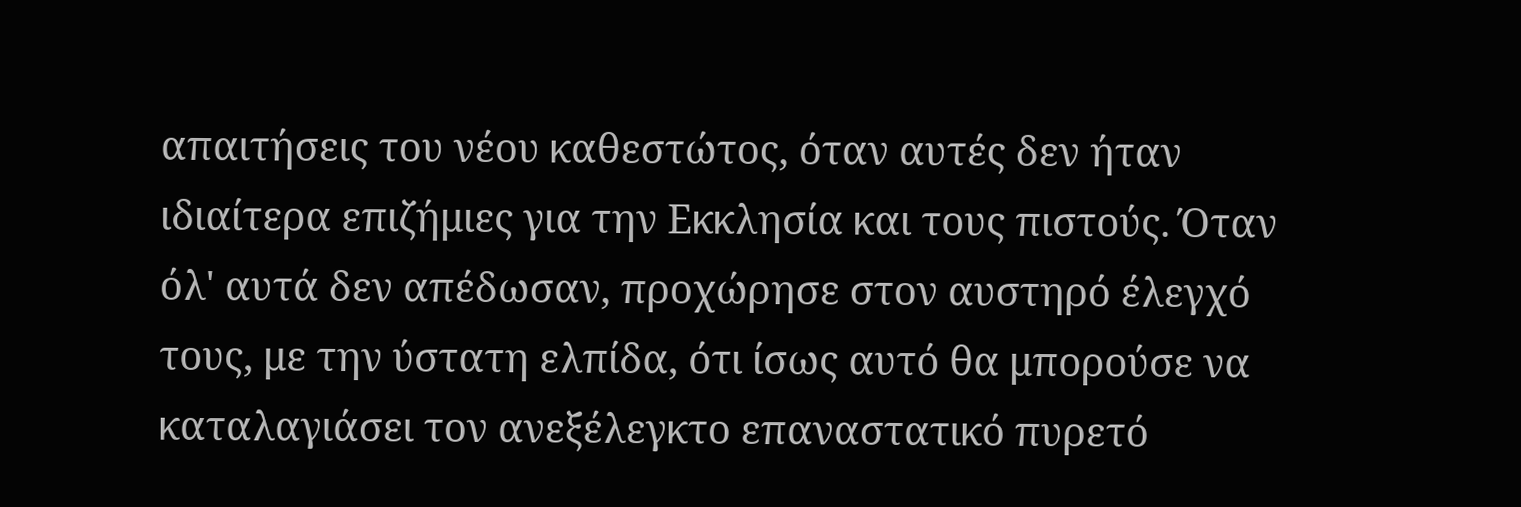απαιτήσεις του νέου καθεστώτος, όταν αυτές δεν ήταν ιδιαίτερα επιζήμιες για την Εκκλησία και τους πιστούς. Όταν όλ' αυτά δεν απέδωσαν, προχώρησε στον αυστηρό έλεγχό τους, με την ύστατη ελπίδα, ότι ίσως αυτό θα μπορούσε να καταλαγιάσει τον ανεξέλεγκτο επαναστατικό πυρετό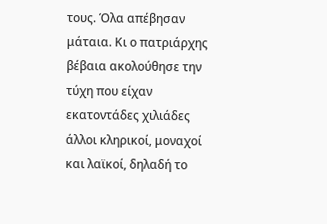τους. Όλα απέβησαν μάταια. Κι ο πατριάρχης βέβαια ακολούθησε την τύχη που είχαν εκατοντάδες χιλιάδες άλλοι κληρικοί, μοναχοί και λαϊκοί, δηλαδή το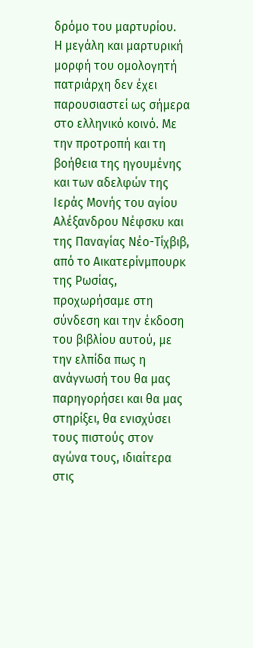δρόμο του μαρτυρίου.
Η μεγάλη και μαρτυρική μορφή του ομολογητή πατριάρχη δεν έχει παρουσιαστεί ως σήμερα στο ελληνικό κοινό. Με την προτροπή και τη βοήθεια της ηγουμένης και των αδελφών της Ιεράς Μονής του αγίου Αλέξανδρου Νέφσκυ και της Παναγίας Νέο-Τίχβιβ, από το Αικατερίνμπουρκ της Ρωσίας, προχωρήσαμε στη σύνδεση και την έκδοση του βιβλίου αυτού, με την ελπίδα πως η ανάγνωσή του θα μας παρηγορήσει και θα μας στηρίξει, θα ενισχύσει τους πιστούς στον αγώνα τους, ιδιαίτερα στις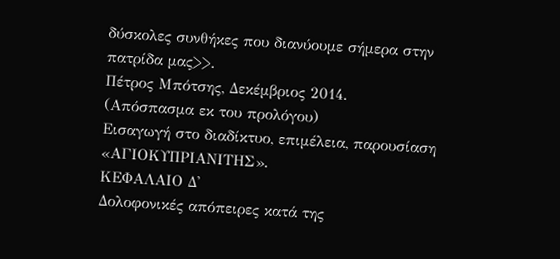δύσκολες συνθήκες που διανύουμε σήμερα στην πατρίδα μας>>.
Πέτρος Μπότσης, Δεκέμβριος 2014.
(Απόσπασμα εκ του προλόγου)
Εισαγωγή στο διαδίκτυο, επιμέλεια, παρουσίαση
«ΑΓΙΟΚΥΠΡΙΑΝΙΤΗΣ».
ΚΕΦΑΛΑΙΟ Δ'
Δολοφονικές απόπειρες κατά της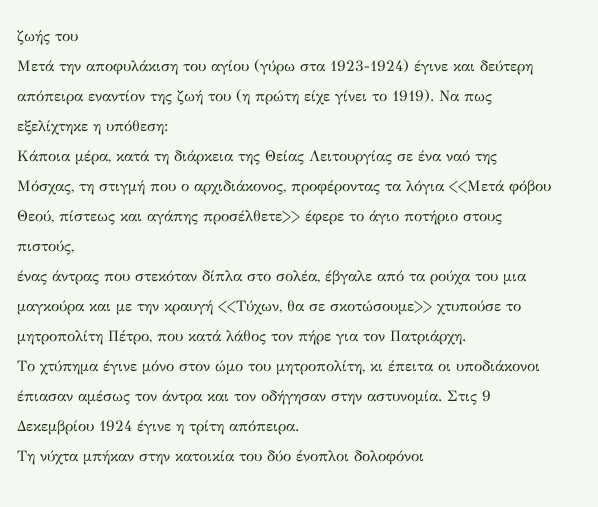ζωής του
Μετά την αποφυλάκιση του αγίου (γύρω στα 1923-1924) έγινε και δεύτερη απόπειρα εναντίον της ζωή του (η πρώτη είχε γίνει το 1919). Να πως εξελίχτηκε η υπόθεση:
Κάποια μέρα, κατά τη διάρκεια της Θείας Λειτουργίας σε ένα ναό της Μόσχας, τη στιγμή που ο αρχιδιάκονος, προφέροντας τα λόγια <<Μετά φόβου Θεού, πίστεως και αγάπης προσέλθετε>> έφερε το άγιο ποτήριο στους πιστούς,
ένας άντρας που στεκόταν δίπλα στο σολέα, έβγαλε από τα ρούχα του μια μαγκούρα και με την κραυγή <<Τύχων, θα σε σκοτώσουμε>> χτυπούσε το μητροπολίτη Πέτρο, που κατά λάθος τον πήρε για τον Πατριάρχη.
Το χτύπημα έγινε μόνο στον ώμο του μητροπολίτη, κι έπειτα οι υποδιάκονοι έπιασαν αμέσως τον άντρα και τον οδήγησαν στην αστυνομία. Στις 9 Δεκεμβρίου 1924 έγινε η τρίτη απόπειρα.
Τη νύχτα μπήκαν στην κατοικία του δύο ένοπλοι δολοφόνοι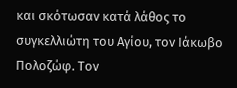και σκότωσαν κατά λάθος το συγκελλιώτη του Αγίου, τον Ιάκωβο Πολοζώφ. Τον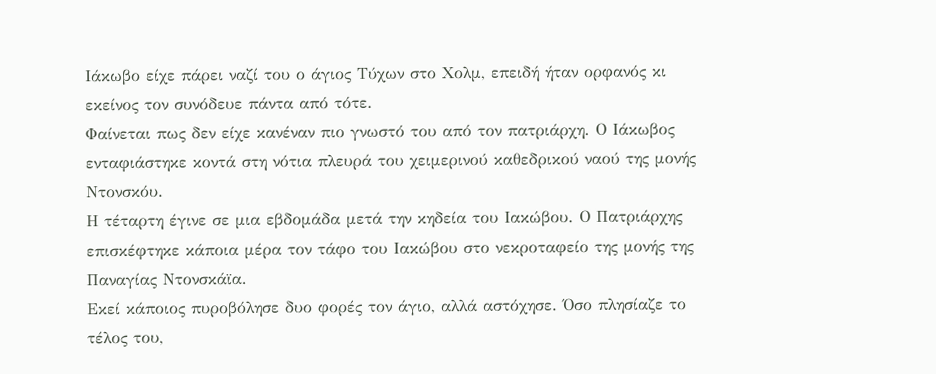Ιάκωβο είχε πάρει ναζί του ο άγιος Τύχων στο Χολμ, επειδή ήταν ορφανός κι εκείνος τον συνόδευε πάντα από τότε.
Φαίνεται πως δεν είχε κανέναν πιο γνωστό του από τον πατριάρχη. Ο Ιάκωβος ενταφιάστηκε κοντά στη νότια πλευρά του χειμερινού καθεδρικού ναού της μονής Ντονσκόυ.
Η τέταρτη έγινε σε μια εβδομάδα μετά την κηδεία του Ιακώβου. Ο Πατριάρχης επισκέφτηκε κάποια μέρα τον τάφο του Ιακώβου στο νεκροταφείο της μονής της Παναγίας Ντονσκάϊα.
Εκεί κάποιος πυροβόλησε δυο φορές τον άγιο, αλλά αστόχησε. Όσο πλησίαζε το τέλος του,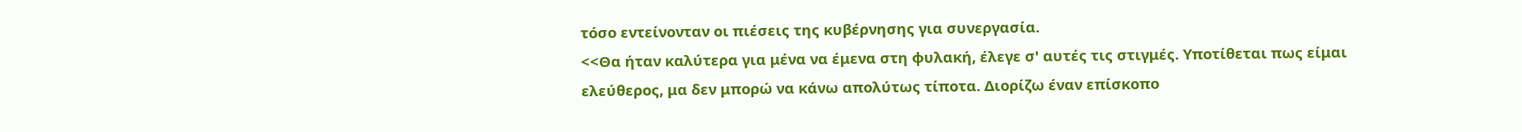τόσο εντείνονταν οι πιέσεις της κυβέρνησης για συνεργασία.
<<Θα ήταν καλύτερα για μένα να έμενα στη φυλακή, έλεγε σ' αυτές τις στιγμές. Υποτίθεται πως είμαι ελεύθερος, μα δεν μπορώ να κάνω απολύτως τίποτα. Διορίζω έναν επίσκοπο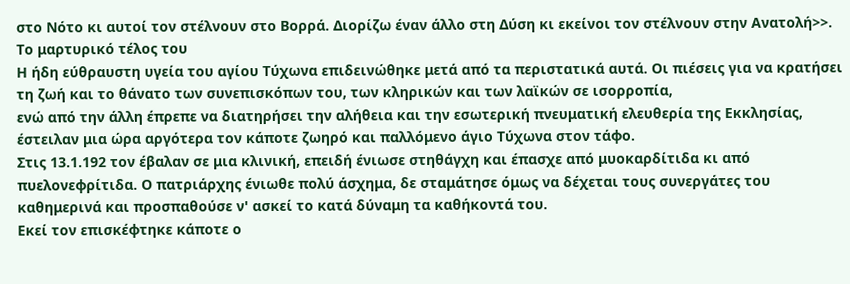στο Νότο κι αυτοί τον στέλνουν στο Βορρά. Διορίζω έναν άλλο στη Δύση κι εκείνοι τον στέλνουν στην Ανατολή>>.
Το μαρτυρικό τέλος του
Η ήδη εύθραυστη υγεία του αγίου Τύχωνα επιδεινώθηκε μετά από τα περιστατικά αυτά. Οι πιέσεις για να κρατήσει τη ζωή και το θάνατο των συνεπισκόπων του, των κληρικών και των λαϊκών σε ισορροπία,
ενώ από την άλλη έπρεπε να διατηρήσει την αλήθεια και την εσωτερική πνευματική ελευθερία της Εκκλησίας, έστειλαν μια ώρα αργότερα τον κάποτε ζωηρό και παλλόμενο άγιο Τύχωνα στον τάφο.
Στις 13.1.192 τον έβαλαν σε μια κλινική, επειδή ένιωσε στηθάγχη και έπασχε από μυοκαρδίτιδα κι από πυελονεφρίτιδα. Ο πατριάρχης ένιωθε πολύ άσχημα, δε σταμάτησε όμως να δέχεται τους συνεργάτες του καθημερινά και προσπαθούσε ν' ασκεί το κατά δύναμη τα καθήκοντά του.
Εκεί τον επισκέφτηκε κάποτε ο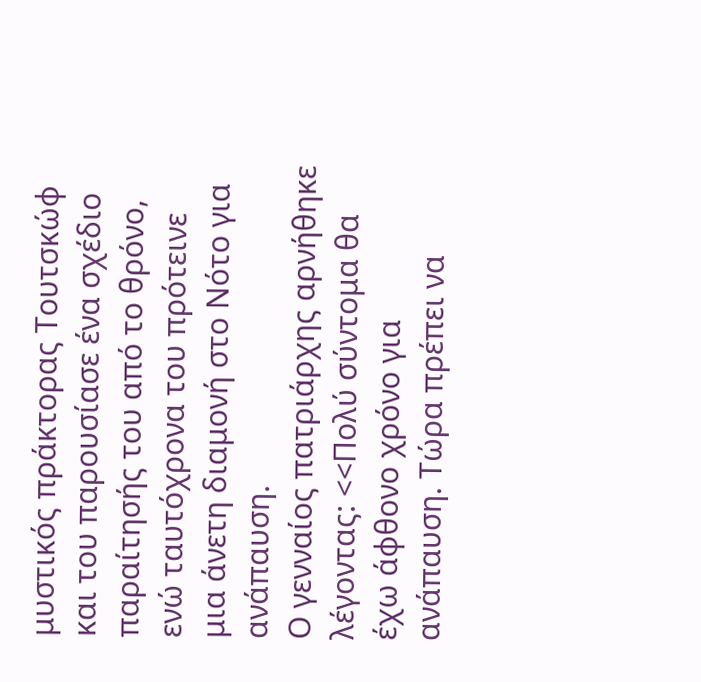μυστικός πράκτορας Τουτσκώφ και του παρουσίασε ένα σχέδιο παραίτησής του από το θρόνο, ενώ ταυτόχρονα του πρότεινε μια άνετη διαμονή στο Νότο για ανάπαυση.
Ο γενναίος πατριάρχης αρνήθηκε λέγοντας: <<Πολύ σύντομα θα έχω άφθονο χρόνο για ανάπαυση. Τώρα πρέπει να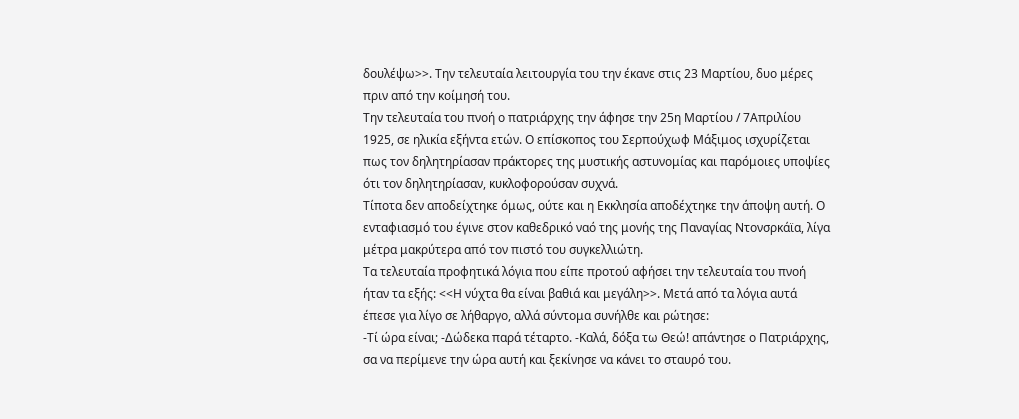δουλέψω>>. Την τελευταία λειτουργία του την έκανε στις 23 Μαρτίου, δυο μέρες πριν από την κοίμησή του.
Την τελευταία του πνοή ο πατριάρχης την άφησε την 25η Μαρτίου / 7Απριλίου 1925, σε ηλικία εξήντα ετών. Ο επίσκοπος του Σερπούχωφ Μάξιμος ισχυρίζεται πως τον δηλητηρίασαν πράκτορες της μυστικής αστυνομίας και παρόμοιες υποψίες ότι τον δηλητηρίασαν, κυκλοφορούσαν συχνά.
Τίποτα δεν αποδείχτηκε όμως, ούτε και η Εκκλησία αποδέχτηκε την άποψη αυτή. Ο ενταφιασμό του έγινε στον καθεδρικό ναό της μονής της Παναγίας Ντονσρκάϊα, λίγα μέτρα μακρύτερα από τον πιστό του συγκελλιώτη.
Τα τελευταία προφητικά λόγια που είπε προτού αφήσει την τελευταία του πνοή ήταν τα εξής: <<Η νύχτα θα είναι βαθιά και μεγάλη>>. Μετά από τα λόγια αυτά έπεσε για λίγο σε λήθαργο, αλλά σύντομα συνήλθε και ρώτησε:
-Τί ώρα είναι; -Δώδεκα παρά τέταρτο. -Καλά, δόξα τω Θεώ! απάντησε ο Πατριάρχης, σα να περίμενε την ώρα αυτή και ξεκίνησε να κάνει το σταυρό του.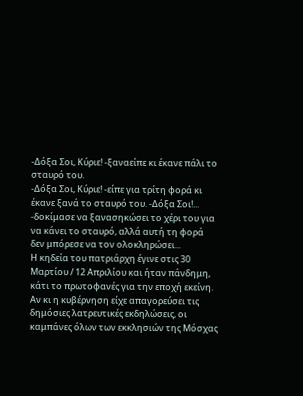-Δόξα Σοι, Κύριε! -ξαναείπε κι έκανε πάλι το σταυρό του.
-Δόξα Σοι, Κύριε! -είπε για τρίτη φορά κι έκανε ξανά το σταυρό του. -Δόξα Σοι!... -δοκίμασε να ξανασηκώσει το χέρι του για να κάνει το σταυρό, αλλά αυτή τη φορά δεν μπόρεσε να τον ολοκληρώσει...
Η κηδεία του πατριάρχη έγινε στις 30 Μαρτίου / 12 Απριλίου και ήταν πάνδημη, κάτι το πρωτοφανές για την εποχή εκείνη. Αν κι η κυβέρνηση είχε απαγορεύσει τις δημόσιες λατρευτικές εκδηλώσεις, οι καμπάνες όλων των εκκλησιών της Μόσχας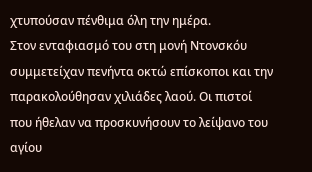χτυπούσαν πένθιμα όλη την ημέρα.
Στον ενταφιασμό του στη μονή Ντονσκόυ συμμετείχαν πενήντα οκτώ επίσκοποι και την παρακολούθησαν χιλιάδες λαού. Οι πιστοί που ήθελαν να προσκυνήσουν το λείψανο του αγίου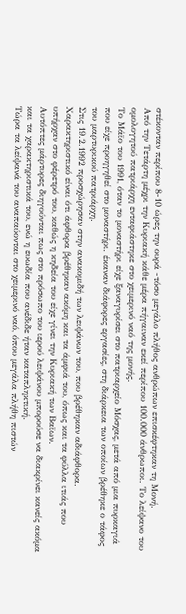στέκονταν περίπου 8-10 ώρες την ουρά -τόσο μεγάλο πλήθος ανθρώπων επισκέφτηκαν τη Μονή.
Από την Τετάρτη μέχρι την Κυριακή κάθε μέρα πήγαιναν εκεί περίπου 100.000 άνθρωποι. Το λείψανο του ομολογητού πατριάρχη ενταφιάστηκε στο χειμερινό ναό της μονής.
Το Μάϊο του 1991, όταν το μοναστήρι είχε ξαναγυρίσει στο πατριαρχείο Μόσχας, μετά από μια πυρκαγιά που είχε προηγηθεί στο μοναστήρι. έκαναν διάφορες εργασίες, στη διάρκεια των οποίων βρέθηκε ο τάφος του μαρτυρικού πατριάρχη.
Στις 19.2.1992 προσχώρησαν στην ανακομιδή των λειψάνων του, που βρέθηκαν αδιάφθορα. Χαρακτηριστικό είναι ότι άφθορα βρέθηκαν ακόμη και τα άμφιά του, όπως και τα φύλλα ιτιάς που υπήρχαν στο φέρετρό του, καθώς η κηδεία του είχε γίνει την Κυριακή των Βαϊων.
Αυτόπτες μάρτυρες διηγούνται πως στο πρόσωπο του ιερού λειψάνου μπορούσε να διακρίνει κανείς ακόμα και τα χαρακτηριστικά του, ενώ η ευωδία που ανέδιδε ήταν καταπληκτική.
Τώρα τα λείψανά του αναπαύονται στο χειμερινό ναό, όπου μεγάλα πλήθη πιστών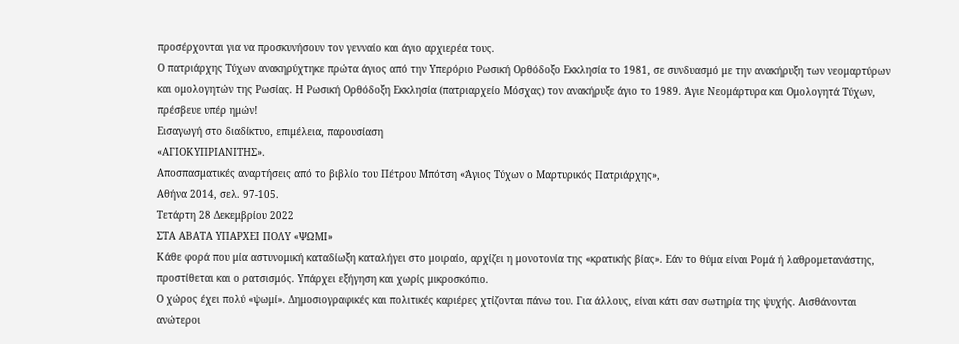προσέρχονται για να προσκυνήσουν τον γενναίο και άγιο αρχιερέα τους.
Ο πατριάρχης Τύχων ανακηρύχτηκε πρώτα άγιος από την Υπερόριο Ρωσική Ορθόδοξο Εκκλησία το 1981, σε συνδυασμό με την ανακήρυξη των νεομαρτύρων και ομολογητών της Ρωσίας. Η Ρωσική Ορθόδοξη Εκκλησία (πατριαρχείο Μόσχας) τον ανακήρυξε άγιο το 1989. Άγιε Νεομάρτυρα και Ομολογητά Τύχων, πρέσβευε υπέρ ημών!
Εισαγωγή στο διαδίκτυο, επιμέλεια, παρουσίαση
«ΑΓΙΟΚΥΠΡΙΑΝΙΤΗΣ».
Αποσπασματικές αναρτήσεις από το βιβλίο του Πέτρου Μπότση «Άγιος Τύχων ο Μαρτυρικός Πατριάρχης»,
Αθήνα 2014, σελ. 97-105.
Τετάρτη 28 Δεκεμβρίου 2022
ΣΤΑ ΑΒΑΤΑ ΥΠΑΡΧΕΙ ΠΟΛΥ «ΨΩΜΙ»
Κάθε φορά που μία αστυνομική καταδίωξη καταλήγει στο μοιραίο, αρχίζει η μονοτονία της «κρατικής βίας». Εάν το θύμα είναι Ρομά ή λαθρομετανάστης, προστίθεται και ο ρατσισμός. Υπάρχει εξήγηση και χωρίς μικροσκόπιο.
Ο χώρος έχει πολύ «ψωμί». Δημοσιογραφικές και πολιτικές καριέρες χτίζονται πάνω του. Για άλλους, είναι κάτι σαν σωτηρία της ψυχής. Αισθάνονται ανώτεροι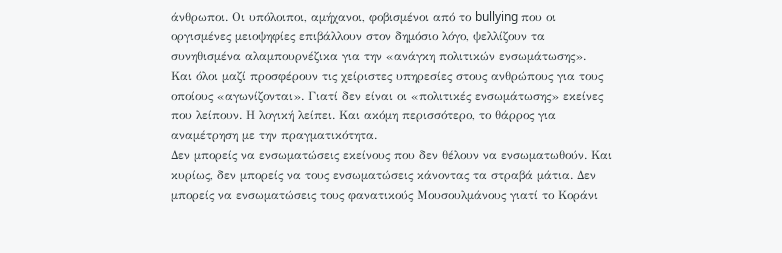άνθρωποι. Οι υπόλοιποι, αμήχανοι, φοβισμένοι από το bullying που οι οργισμένες μειοψηφίες επιβάλλουν στον δημόσιο λόγο, ψελλίζουν τα συνηθισμένα αλαμπουρνέζικα για την «ανάγκη πολιτικών ενσωμάτωσης».
Και όλοι μαζί προσφέρουν τις χείριστες υπηρεσίες στους ανθρώπους για τους οποίους «αγωνίζονται». Γιατί δεν είναι οι «πολιτικές ενσωμάτωσης» εκείνες που λείπουν. Η λογική λείπει. Και ακόμη περισσότερο, το θάρρος για αναμέτρηση με την πραγματικότητα.
Δεν μπορείς να ενσωματώσεις εκείνους που δεν θέλουν να ενσωματωθούν. Και κυρίως, δεν μπορείς να τους ενσωματώσεις κάνοντας τα στραβά μάτια. Δεν μπορείς να ενσωματώσεις τους φανατικούς Μουσουλμάνους γιατί το Κοράνι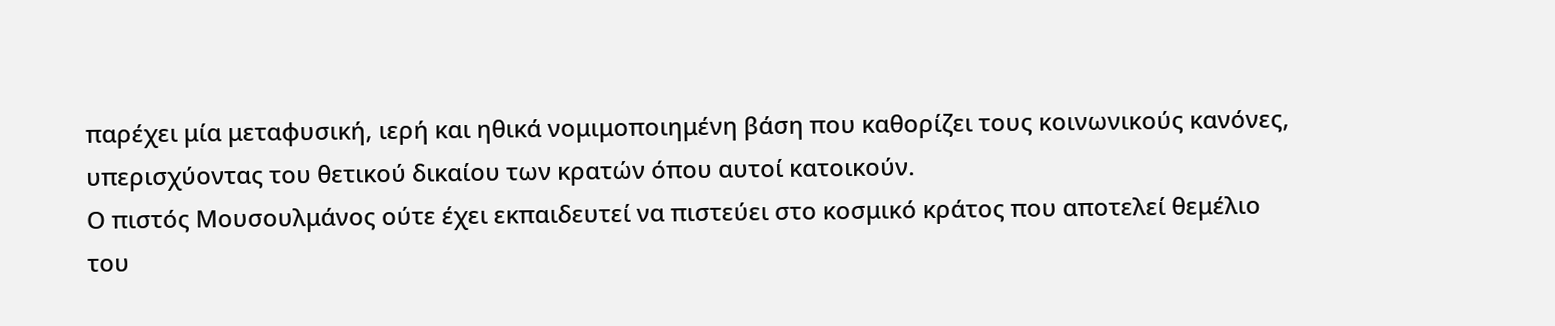παρέχει μία μεταφυσική, ιερή και ηθικά νομιμοποιημένη βάση που καθορίζει τους κοινωνικούς κανόνες, υπερισχύοντας του θετικού δικαίου των κρατών όπου αυτοί κατοικούν.
Ο πιστός Μουσουλμάνος ούτε έχει εκπαιδευτεί να πιστεύει στο κοσμικό κράτος που αποτελεί θεμέλιο του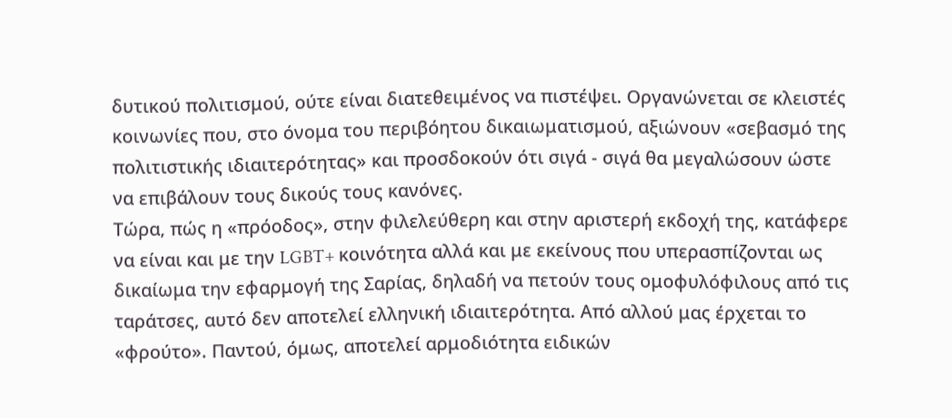δυτικού πολιτισμού, ούτε είναι διατεθειμένος να πιστέψει. Οργανώνεται σε κλειστές κοινωνίες που, στο όνομα του περιβόητου δικαιωματισμού, αξιώνουν «σεβασμό της πολιτιστικής ιδιαιτερότητας» και προσδοκούν ότι σιγά - σιγά θα μεγαλώσουν ώστε να επιβάλουν τους δικούς τους κανόνες.
Τώρα, πώς η «πρόοδος», στην φιλελεύθερη και στην αριστερή εκδοχή της, κατάφερε να είναι και με την LGBT+ κοινότητα αλλά και με εκείνους που υπερασπίζονται ως δικαίωμα την εφαρμογή της Σαρίας, δηλαδή να πετούν τους ομοφυλόφιλους από τις ταράτσες, αυτό δεν αποτελεί ελληνική ιδιαιτερότητα. Από αλλού μας έρχεται το «φρούτο». Παντού, όμως, αποτελεί αρμοδιότητα ειδικών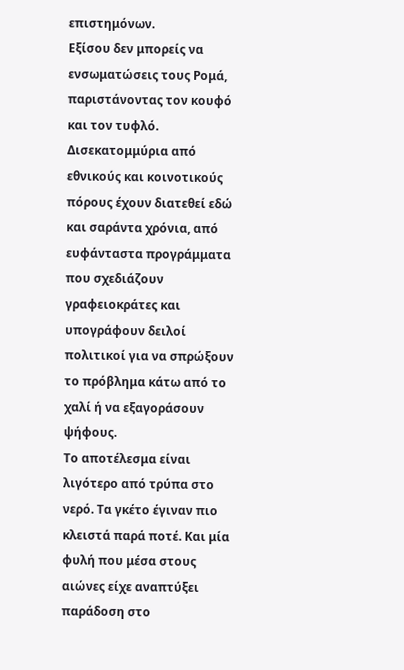επιστημόνων.
Εξίσου δεν μπορείς να ενσωματώσεις τους Ρομά, παριστάνοντας τον κουφό και τον τυφλό. Δισεκατομμύρια από εθνικούς και κοινοτικούς πόρους έχουν διατεθεί εδώ και σαράντα χρόνια, από ευφάνταστα προγράμματα που σχεδιάζουν γραφειοκράτες και υπογράφουν δειλοί πολιτικοί για να σπρώξουν το πρόβλημα κάτω από το χαλί ή να εξαγοράσουν ψήφους.
Το αποτέλεσμα είναι λιγότερο από τρύπα στο νερό. Τα γκέτο έγιναν πιο κλειστά παρά ποτέ. Και μία φυλή που μέσα στους αιώνες είχε αναπτύξει παράδοση στο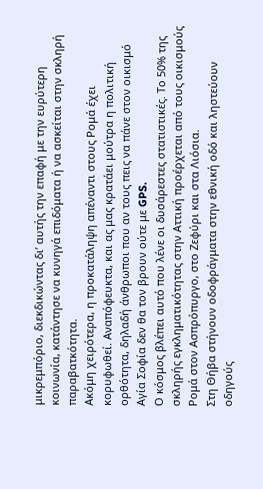μικρεμπόριο, διεκδικώντας δι’ αυτής την επαφή με την ευρύτερη κοινωνία, κατάντησε να κυνηγά επιδόματα ή να ασκείται στην σκληρή παραβατκότητα.
Ακόμη χειρότερα, η προκατάληψη απέναντι στους Ρομά έχει κορυφωθεί. Αναπόφευκτα, και ας μας κρατάει μούτρα η πολιτική ορθότητα, δηλαδή άνθρωποι που αν τους πεις να πάνε στον οικισμό Αγία Σοφία δεν θα τον βρουν ούτε με GPS.
Ο κόσμος βλέπει αυτό που λένε οι δυσάρεστες στατιστικές. Το 50% της σκληρής εγκληματικότητας στην Αττική προέρχεται από τους οικισμούς Ρομά στον Ασπρόπυργο, στο Ζεφύρι και στα Λιόσια.
Στη Θήβα στήνουν οδοφράγματα στην εθνική οδό και ληστεύουν οδηγούς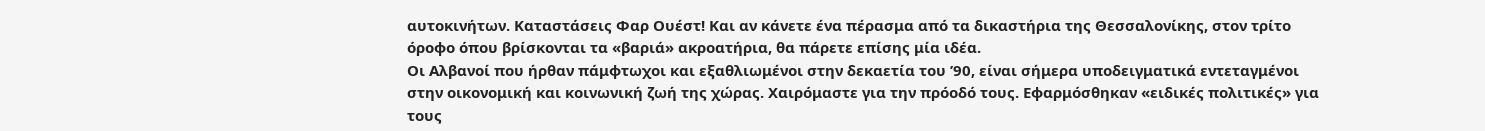αυτοκινήτων. Καταστάσεις Φαρ Ουέστ! Και αν κάνετε ένα πέρασμα από τα δικαστήρια της Θεσσαλονίκης, στον τρίτο όροφο όπου βρίσκονται τα «βαριά» ακροατήρια, θα πάρετε επίσης μία ιδέα.
Οι Αλβανοί που ήρθαν πάμφτωχοι και εξαθλιωμένοι στην δεκαετία του ’90, είναι σήμερα υποδειγματικά εντεταγμένοι στην οικονομική και κοινωνική ζωή της χώρας. Χαιρόμαστε για την πρόοδό τους. Εφαρμόσθηκαν «ειδικές πολιτικές» για τους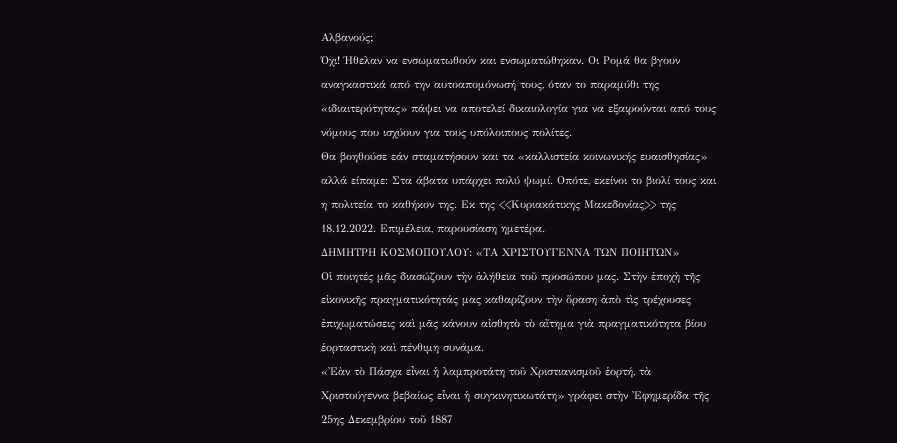Αλβανούς;
Όχι! Ήθελαν να ενσωματωθούν και ενσωματώθηκαν. Οι Ρομά θα βγουν αναγκαστικά από την αυτοαπομόνωσή τους, όταν το παραμύθι της «ιδιαιτερότητας» πάψει να αποτελεί δικαιολογία για να εξαιρούνται από τους νόμους που ισχύουν για τους υπόλοιπους πολίτες.
Θα βοηθούσε εάν σταματήσουν και τα «καλλιστεία κοινωνικής ευαισθησίας» αλλά είπαμε: Στα άβατα υπάρχει πολύ ψωμί. Οπότε, εκείνοι το βιολί τους και η πολιτεία το καθήκον της. Εκ της <<Κυριακάτικης Μακεδονίας>> της 18.12.2022. Επιμέλεια, παρουσίαση ημετέρα.
ΔΗΜΗΤΡΗ ΚΟΣΜΟΠΟΥΛΟΥ: «ΤΑ ΧΡΙΣΤΟΥΓΕΝΝΑ ΤΩΝ ΠΟΙΗΤΩΝ»
Οἱ ποιητές μᾶς διασώζουν τὴν ἀλήθεια τοῦ προσώπου μας. Στὴν ἐποχὴ τῆς εἰκονικῆς πραγματικότητάς μας καθαρίζουν τὴν ὅραση ἀπὸ τὶς τρέχουσες ἐπιχωματώσεις καὶ μᾶς κάνουν αἰσθητὸ τὸ αἴτημα γιὰ πραγματικότητα βίου ἑορταστικὴ καὶ πένθιμη συνάμα.
«Ἐὰν τὸ Πάσχα εἶναι ἡ λαμπροτάτη τοῦ Χριστιανισμοῦ ἑορτή, τὰ Χριστούγεννα βεβαίως εἶναι ἡ συγκινητικωτάτη» γράφει στὴν Ἐφημερίδα τῆς 25ης Δεκεμβρίου τοῦ 1887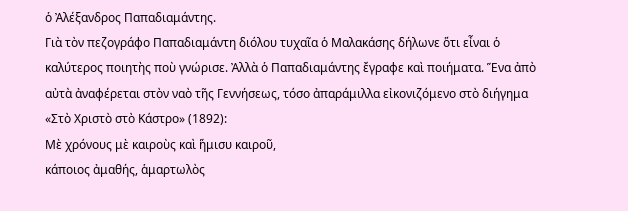ὁ Ἀλέξανδρος Παπαδιαμάντης.
Γιὰ τὸν πεζογράφο Παπαδιαμάντη διόλου τυχαῖα ὁ Μαλακάσης δήλωνε ὅτι εἶναι ὁ καλύτερος ποιητὴς ποὺ γνώρισε. Ἀλλὰ ὁ Παπαδιαμάντης ἔγραφε καὶ ποιήματα. Ἕνα ἀπὸ αὐτὰ ἀναφέρεται στὸν ναὸ τῆς Γεννήσεως, τόσο ἀπαράμιλλα εἰκονιζόμενο στὸ διήγημα «Στὸ Χριστὸ στὸ Κάστρο» (1892):
Μὲ χρόνους μὲ καιροὺς καὶ ἥμισυ καιροῦ,
κάποιος ἀμαθής, ἁμαρτωλὸς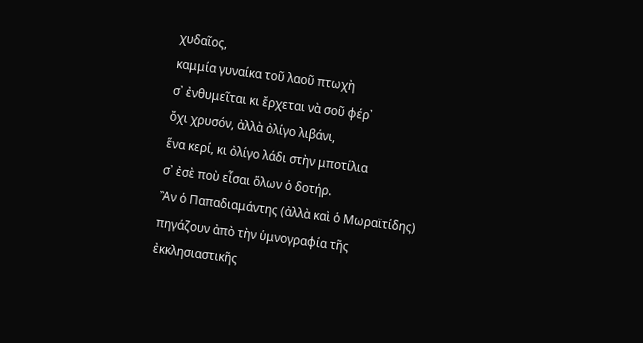χυδαῖος,
καμμία γυναίκα τοῦ λαοῦ πτωχὴ
σ᾿ ἐνθυμεῖται κι ἔρχεται νὰ σοῦ φέρ᾿
ὄχι χρυσόν, ἀλλὰ ὀλίγο λιβάνι,
ἕνα κερί, κι ὀλίγο λάδι στὴν μποτίλια
σ᾿ ἐσὲ ποὺ εἶσαι ὅλων ὁ δοτήρ.
Ἂν ὁ Παπαδιαμάντης (ἀλλὰ καὶ ὁ Μωραϊτίδης) πηγάζουν ἀπὸ τὴν ὑμνογραφία τῆς ἐκκλησιαστικῆς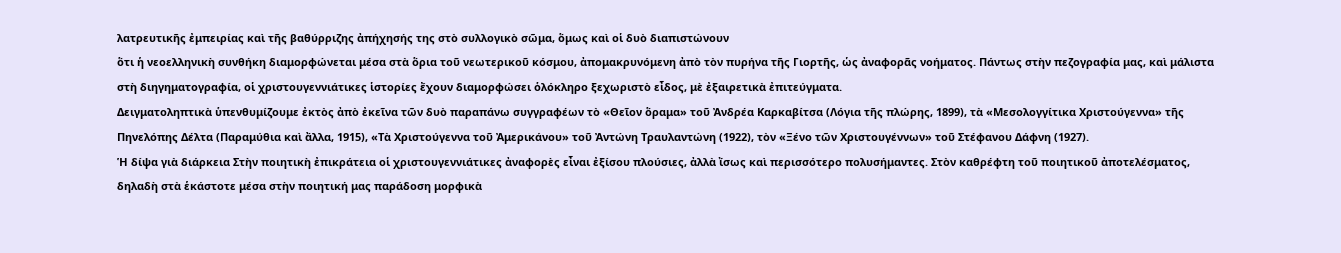λατρευτικῆς ἐμπειρίας καὶ τῆς βαθύρριζης ἀπήχησής της στὸ συλλογικὸ σῶμα, ὅμως καὶ οἱ δυὸ διαπιστώνουν
ὅτι ἡ νεοελληνικὴ συνθήκη διαμορφώνεται μέσα στὰ ὅρια τοῦ νεωτερικοῦ κόσμου, ἀπομακρυνόμενη ἀπὸ τὸν πυρήνα τῆς Γιορτῆς, ὡς ἀναφορᾶς νοήματος. Πάντως στὴν πεζογραφία μας, καὶ μάλιστα στὴ διηγηματογραφία, οἱ χριστουγεννιάτικες ἱστορίες ἔχουν διαμορφώσει ὁλόκληρο ξεχωριστὸ εἶδος, μὲ ἐξαιρετικὰ ἐπιτεύγματα.
Δειγματοληπτικὰ ὑπενθυμίζουμε ἐκτὸς ἀπὸ ἐκεῖνα τῶν δυὸ παραπάνω συγγραφέων τὸ «Θεῖον ὅραμα» τοῦ Ἀνδρέα Καρκαβίτσα (Λόγια τῆς πλώρης, 1899), τὰ «Μεσολογγίτικα Χριστούγεννα» τῆς Πηνελόπης Δέλτα (Παραμύθια καὶ ἄλλα, 1915), «Τὰ Χριστούγεννα τοῦ Ἀμερικάνου» τοῦ Ἀντώνη Τραυλαντώνη (1922), τὸν «Ξένο τῶν Χριστουγέννων» τοῦ Στέφανου Δάφνη (1927).
Ἡ δίψα γιὰ διάρκεια Στὴν ποιητικὴ ἐπικράτεια οἱ χριστουγεννιάτικες ἀναφορὲς εἶναι ἐξίσου πλούσιες, ἀλλὰ ἴσως καὶ περισσότερο πολυσήμαντες. Στὸν καθρέφτη τοῦ ποιητικοῦ ἀποτελέσματος, δηλαδὴ στὰ ἑκάστοτε μέσα στὴν ποιητική μας παράδοση μορφικὰ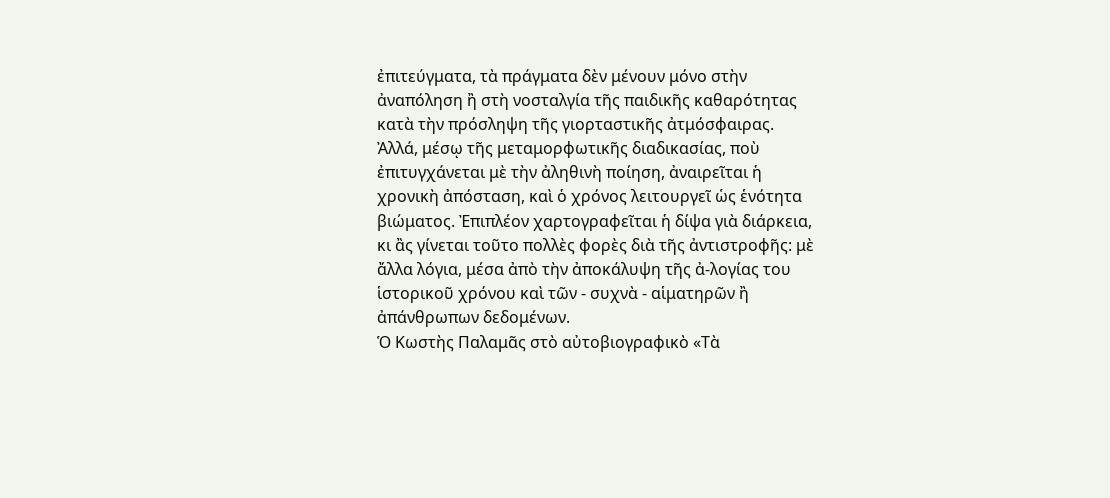ἐπιτεύγματα, τὰ πράγματα δὲν μένουν μόνο στὴν ἀναπόληση ἢ στὴ νοσταλγία τῆς παιδικῆς καθαρότητας κατὰ τὴν πρόσληψη τῆς γιορταστικῆς ἀτμόσφαιρας.
Ἀλλά, μέσῳ τῆς μεταμορφωτικῆς διαδικασίας, ποὺ ἐπιτυγχάνεται μὲ τὴν ἀληθινὴ ποίηση, ἀναιρεῖται ἡ χρονικὴ ἀπόσταση, καὶ ὁ χρόνος λειτουργεῖ ὡς ἑνότητα βιώματος. Ἐπιπλέον χαρτογραφεῖται ἡ δίψα γιὰ διάρκεια, κι ἂς γίνεται τοῦτο πολλὲς φορὲς διὰ τῆς ἀντιστροφῆς: μὲ ἄλλα λόγια, μέσα ἀπὸ τὴν ἀποκάλυψη τῆς ἀ-λογίας του ἱστορικοῦ χρόνου καὶ τῶν - συχνὰ - αἱματηρῶν ἢ ἀπάνθρωπων δεδομένων.
Ὁ Κωστὴς Παλαμᾶς στὸ αὐτοβιογραφικὸ «Τὰ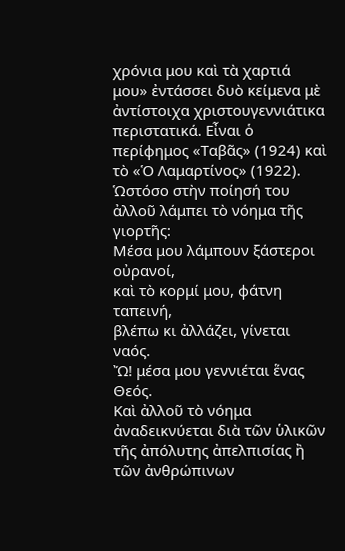χρόνια μου καὶ τὰ χαρτιά μου» ἐντάσσει δυὸ κείμενα μὲ ἀντίστοιχα χριστουγεννιάτικα περιστατικά. Εἶναι ὁ περίφημος «Ταβᾶς» (1924) καὶ τὸ «Ὁ Λαμαρτίνος» (1922). Ὡστόσο στὴν ποίησή του ἀλλοῦ λάμπει τὸ νόημα τῆς γιορτῆς:
Μέσα μου λάμπουν ξάστεροι οὐρανοί,
καὶ τὸ κορμί μου, φάτνη ταπεινή,
βλέπω κι ἀλλάζει, γίνεται ναός.
Ὤ! μέσα μου γεννιέται ἕνας Θεός.
Καὶ ἀλλοῦ τὸ νόημα ἀναδεικνύεται διὰ τῶν ὑλικῶν τῆς ἀπόλυτης ἀπελπισίας ἢ τῶν ἀνθρώπινων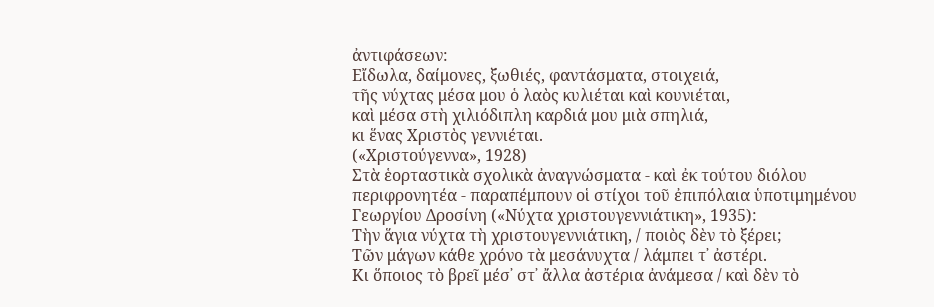ἀντιφάσεων:
Εἴδωλα, δαίμονες, ξωθιές, φαντάσματα, στοιχειά,
τῆς νύχτας μέσα μου ὁ λαὸς κυλιέται καὶ κουνιέται,
καὶ μέσα στὴ χιλιόδιπλη καρδιά μου μιὰ σπηλιά,
κι ἕνας Χριστὸς γεννιέται.
(«Χριστούγεννα», 1928)
Στὰ ἑορταστικὰ σχολικὰ ἀναγνώσματα - καὶ ἐκ τούτου διόλου περιφρονητέα - παραπέμπουν οἱ στίχοι τοῦ ἐπιπόλαια ὑποτιμημένου Γεωργίου Δροσίνη («Νύχτα χριστουγεννιάτικη», 1935):
Τὴν ἅγια νύχτα τὴ χριστουγεννιάτικη, / ποιὸς δὲν τὸ ξέρει;
Τῶν μάγων κάθε χρόνο τὰ μεσάνυχτα / λάμπει τ᾿ ἀστέρι.
Κι ὅποιος τὸ βρεῖ μέσ᾿ στ᾿ ἄλλα ἀστέρια ἀνάμεσα / καὶ δὲν τὸ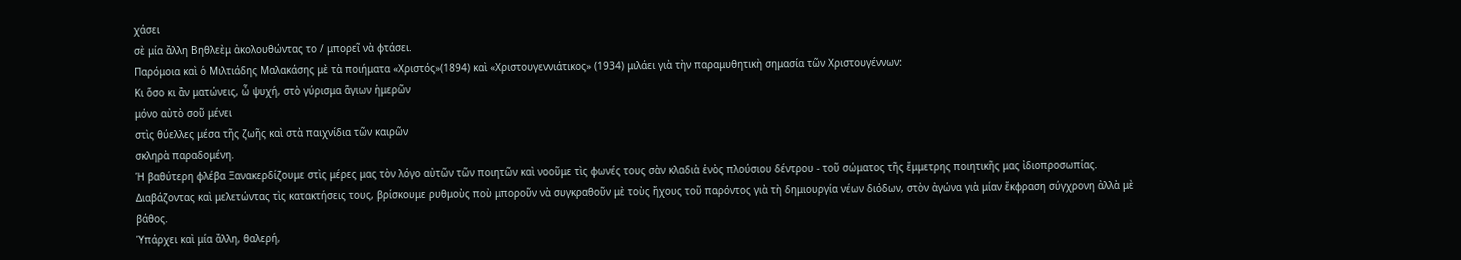χάσει
σὲ μία ἄλλη Βηθλεὲμ ἀκολουθώντας το / μπορεῖ νὰ φτάσει.
Παρόμοια καὶ ὁ Μιλτιάδης Μαλακάσης μὲ τὰ ποιήματα «Χριστός»(1894) καὶ «Χριστουγεννιάτικος» (1934) μιλάει γιὰ τὴν παραμυθητικὴ σημασία τῶν Χριστουγέννων:
Κι ὅσο κι ἂν ματώνεις, ὦ ψυχή, στὸ γύρισμα ἅγιων ἡμερῶν
μόνο αὐτὸ σοῦ μένει
στὶς θύελλες μέσα τῆς ζωῆς καὶ στὰ παιχνίδια τῶν καιρῶν
σκληρὰ παραδομένη.
Ἡ βαθύτερη φλέβα Ξανακερδίζουμε στὶς μέρες μας τὸν λόγο αὐτῶν τῶν ποιητῶν καὶ νοοῦμε τὶς φωνές τους σὰν κλαδιὰ ἑνὸς πλούσιου δέντρου - τοῦ σώματος τῆς ἔμμετρης ποιητικῆς μας ἰδιοπροσωπίας.
Διαβάζοντας καὶ μελετώντας τὶς κατακτήσεις τους, βρίσκουμε ρυθμοὺς ποὺ μποροῦν νὰ συγκραθοῦν μὲ τοὺς ἤχους τοῦ παρόντος γιὰ τὴ δημιουργία νέων διόδων, στὸν ἀγώνα γιὰ μίαν ἔκφραση σύγχρονη ἀλλὰ μὲ βάθος.
Ὑπάρχει καὶ μία ἄλλη, θαλερή,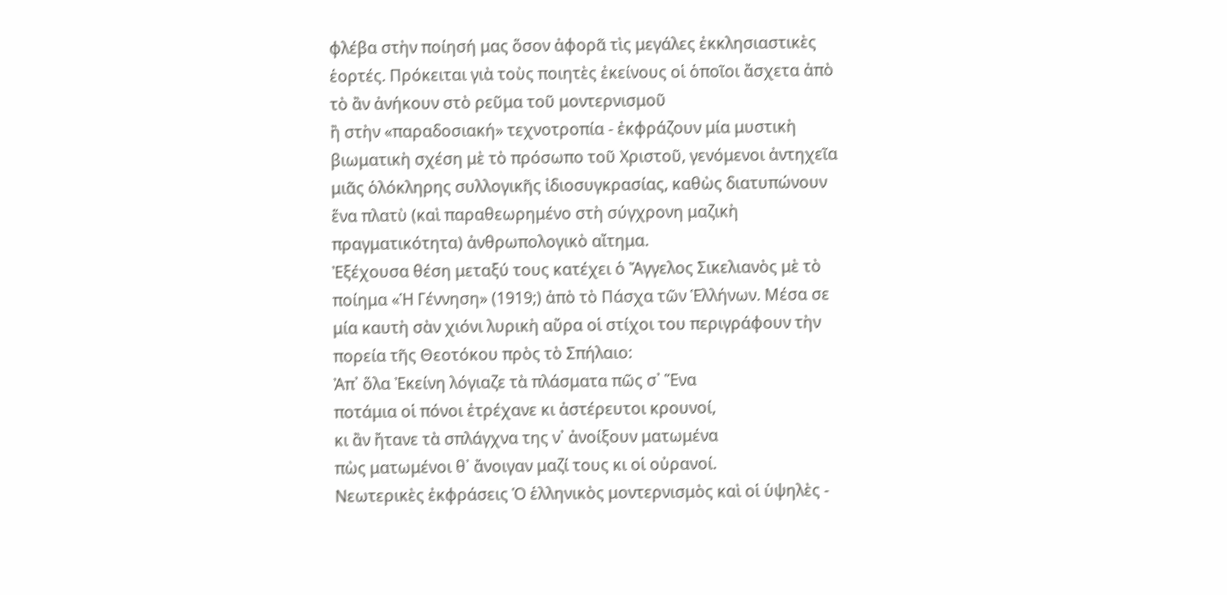φλέβα στὴν ποίησή μας ὅσον ἀφορᾶ τὶς μεγάλες ἐκκλησιαστικὲς ἑορτές. Πρόκειται γιὰ τοὺς ποιητὲς ἐκείνους οἱ ὁποῖοι ἄσχετα ἀπὸ τὸ ἂν ἀνήκουν στὸ ρεῦμα τοῦ μοντερνισμοῦ
ἢ στὴν «παραδοσιακή» τεχνοτροπία - ἐκφράζουν μία μυστικὴ βιωματικὴ σχέση μὲ τὸ πρόσωπο τοῦ Χριστοῦ, γενόμενοι ἀντηχεῖα μιᾶς ὁλόκληρης συλλογικῆς ἰδιοσυγκρασίας, καθὼς διατυπώνουν ἕνα πλατὺ (καὶ παραθεωρημένο στὴ σύγχρονη μαζικὴ πραγματικότητα) ἀνθρωπολογικὸ αἴτημα.
Ἐξέχουσα θέση μεταξύ τους κατέχει ὁ Ἄγγελος Σικελιανὸς μὲ τὸ ποίημα «Ἡ Γέννηση» (1919;) ἀπὸ τὸ Πάσχα τῶν Ἑλλήνων. Μέσα σε μία καυτὴ σὰν χιόνι λυρικὴ αὔρα οἱ στίχοι του περιγράφουν τὴν πορεία τῆς Θεοτόκου πρὸς τὸ Σπήλαιο:
Ἀπ᾿ ὅλα Ἐκείνη λόγιαζε τὰ πλάσματα πῶς σ᾿ Ἕνα
ποτάμια οἱ πόνοι ἐτρέχανε κι ἀστέρευτοι κρουνοί,
κι ἂν ἤτανε τὰ σπλάγχνα της ν᾿ ἀνοίξουν ματωμένα
πὼς ματωμένοι θ᾿ ἄνοιγαν μαζί τους κι οἱ οὐρανοί.
Νεωτερικὲς ἐκφράσεις Ὁ ἑλληνικὸς μοντερνισμὸς καὶ οἱ ὑψηλὲς -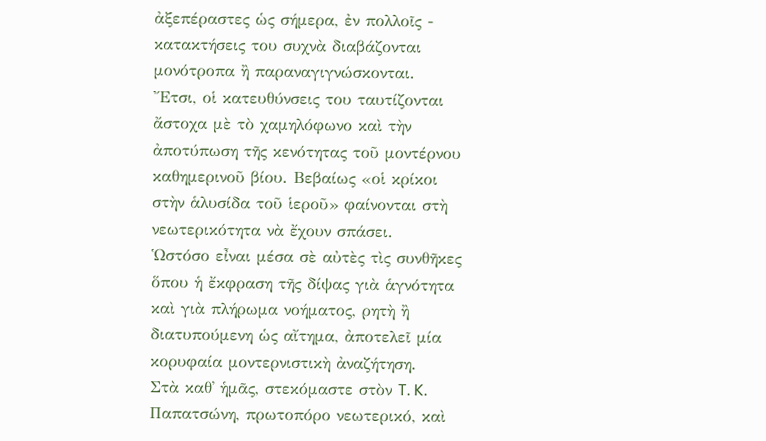ἀξεπέραστες ὡς σήμερα, ἐν πολλοῖς - κατακτήσεις του συχνὰ διαβάζονται μονότροπα ἢ παραναγιγνώσκονται.
Ἔτσι, οἱ κατευθύνσεις του ταυτίζονται ἄστοχα μὲ τὸ χαμηλόφωνο καὶ τὴν ἀποτύπωση τῆς κενότητας τοῦ μοντέρνου καθημερινοῦ βίου. Βεβαίως «οἱ κρίκοι στὴν ἁλυσίδα τοῦ ἱεροῦ» φαίνονται στὴ νεωτερικότητα νὰ ἔχουν σπάσει.
Ὡστόσο εἶναι μέσα σὲ αὐτὲς τὶς συνθῆκες ὅπου ἡ ἔκφραση τῆς δίψας γιὰ ἁγνότητα καὶ γιὰ πλήρωμα νοήματος, ρητὴ ἢ διατυπούμενη ὡς αἴτημα, ἀποτελεῖ μία κορυφαία μοντερνιστικὴ ἀναζήτηση.
Στὰ καθ᾿ ἡμᾶς, στεκόμαστε στὸν T. K. Παπατσώνη, πρωτοπόρο νεωτερικό, καὶ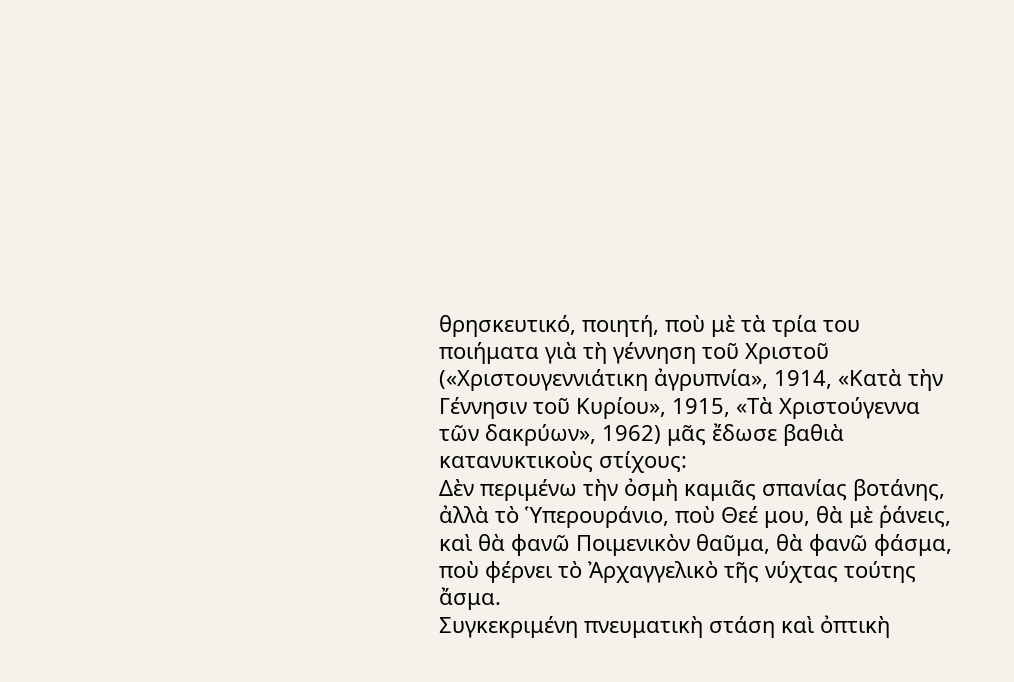θρησκευτικό, ποιητή, ποὺ μὲ τὰ τρία του ποιήματα γιὰ τὴ γέννηση τοῦ Χριστοῦ («Χριστουγεννιάτικη ἀγρυπνία», 1914, «Κατὰ τὴν Γέννησιν τοῦ Κυρίου», 1915, «Τὰ Χριστούγεννα τῶν δακρύων», 1962) μᾶς ἔδωσε βαθιὰ κατανυκτικοὺς στίχους:
Δὲν περιμένω τὴν ὀσμὴ καμιᾶς σπανίας βοτάνης,
ἀλλὰ τὸ Ὑπερουράνιο, ποὺ Θεέ μου, θὰ μὲ ῥάνεις,
καὶ θὰ φανῶ Ποιμενικὸν θαῦμα, θὰ φανῶ φάσμα,
ποὺ φέρνει τὸ Ἀρχαγγελικὸ τῆς νύχτας τούτης ἄσμα.
Συγκεκριμένη πνευματικὴ στάση καὶ ὀπτικὴ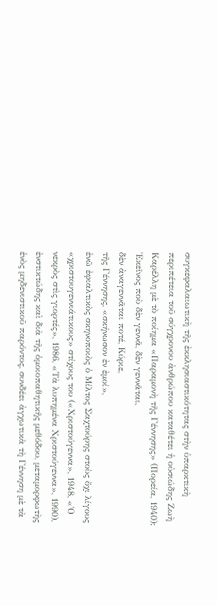συγκεφαλαιωτικὴ τῆς ἐκκλησιαστικότητας στὴν ὑπαρκτικὴ περιπέτεια τοῦ σύγχρονου ἀνθρώπου καταθέτει ἡ οὐσιώδης Ζωὴ Καρέλλη μὲ τὸ ποίημα «Παραμονὴ τῆς Γέννησης» (Πορεία, 1940):
Ἐκεῖνος ποὺ δὲν γεννᾶ, δὲν γεννᾶται,
δὲν ἀναγεννᾶται ποτέ, Κύριε,
τῆς Γέννησης, «σκήνωσον ἐν ἐμοί»,
ἐνῶ ἐφιαλτικὸς σκηνοποιὸς ὁ Μίλτος Σαχτούρης στοὺς ὄχι λίγους «χριστουγεννιάτικους» στίχους του («Χριστούγεννα», 1948, «Ὁ νεκρὸς στὶς γιορτές», 1986, «Τὰ λυπημένα Χριστούγεννα», 1990), ἐνστικτώδης καὶ διὰ τῆς ὁμοιοπαθητικῆς μεθόδου, μεταμορφωτὴς ἑνὸς μηδενιστικοῦ παρόντος, συνδέει ἀγχωτικὰ τὴ Γέννηση μὲ τὰ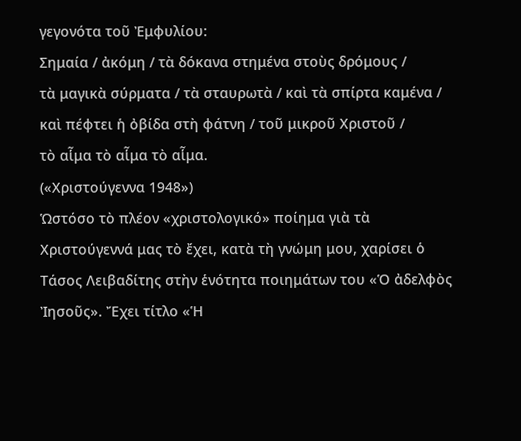γεγονότα τοῦ Ἐμφυλίου:
Σημαία / ἀκόμη / τὰ δόκανα στημένα στοὺς δρόμους /
τὰ μαγικὰ σύρματα / τὰ σταυρωτὰ / καὶ τὰ σπίρτα καμένα /
καὶ πέφτει ἡ ὀβίδα στὴ φάτνη / τοῦ μικροῦ Χριστοῦ /
τὸ αἷμα τὸ αἷμα τὸ αἷμα.
(«Χριστούγεννα 1948»)
Ὡστόσο τὸ πλέον «χριστολογικό» ποίημα γιὰ τὰ Χριστούγεννά μας τὸ ἔχει, κατὰ τὴ γνώμη μου, χαρίσει ὁ Τάσος Λειβαδίτης στὴν ἑνότητα ποιημάτων του «Ὁ ἀδελφὸς Ἰησοῦς». Ἔχει τίτλο «Ἡ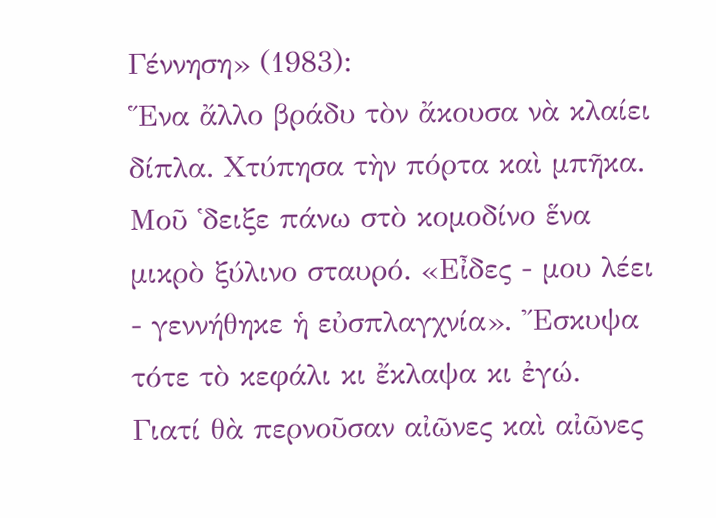Γέννηση» (1983):
Ἕνα ἄλλο βράδυ τὸν ἄκουσα νὰ κλαίει δίπλα. Χτύπησα τὴν πόρτα καὶ μπῆκα. Μοῦ ῾δειξε πάνω στὸ κομοδίνο ἕνα μικρὸ ξύλινο σταυρό. «Εἶδες - μου λέει - γεννήθηκε ἡ εὐσπλαγχνία». Ἔσκυψα τότε τὸ κεφάλι κι ἔκλαψα κι ἐγώ.
Γιατί θὰ περνοῦσαν αἰῶνες καὶ αἰῶνες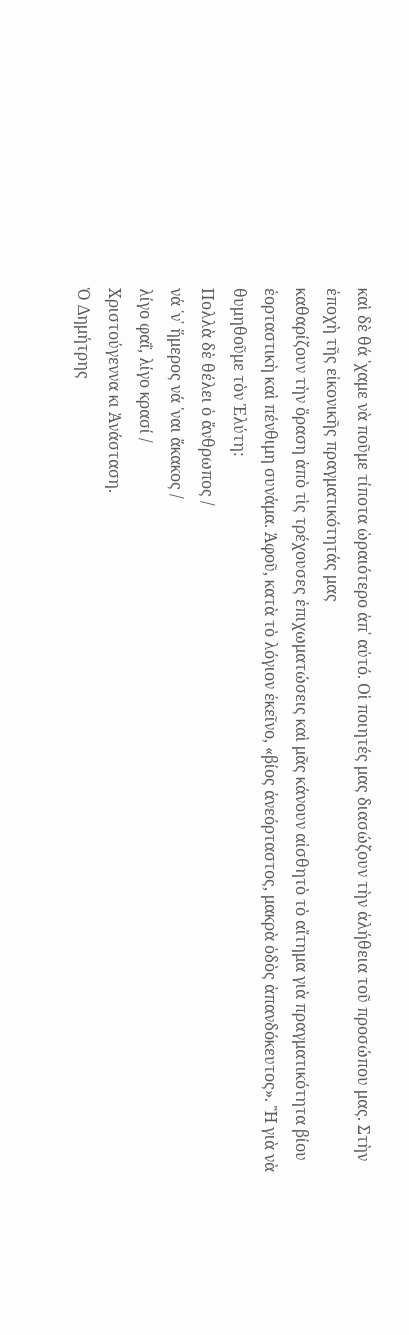καὶ δὲ θά ῾χαμε νὰ ποῦμε τίποτα ὡραιότερο ἀπ᾿ αὐτό. Οἱ ποιητές μας διασώζουν τὴν ἀλήθεια τοῦ προσώπου μας. Στὴν ἐποχὴ τῆς εἰκονικῆς πραγματικότητάς μας
καθαρίζουν τὴν ὅραση ἀπὸ τὶς τρέχουσες ἐπιχωματώσεις καὶ μᾶς κάνουν αἰσθητὸ τὸ αἴτημα γιὰ πραγματικότητα βίου ἑορταστικὴ καὶ πένθιμη συνάμα. Ἀφοῦ, κατὰ τὸ λόγιον ἐκεῖνο, «βίος ἀνεόρταστος, μακρὰ ὁδὸς ἀπανδόκευτος». Ἢ γιὰ νὰ θυμηθοῦμε τὸν Ἐλύτη:
Πολλὰ δὲ θέλει ὁ ἄνθρωπος /
νά ῾ν᾿ ἥμερος νά ῾ναι ἄκακος /
λίγο φαΐ, λίγο κρασί /
Χριστούγεννα κι Ἀνάσταση.
Ὁ Δημήτρης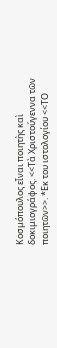Κοσμόπουλος εἶναι ποιητὴς καὶ δοκιμιογράφος. <<Τὰ Χριστούγεννα τῶν ποιητῶν>>. *Εκ του ιστολογίου <<ΤΟ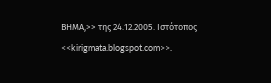ΒΗΜΑ,>> της 24.12.2005. Ιστότοπος <<kirigmata.blogspot.com>>.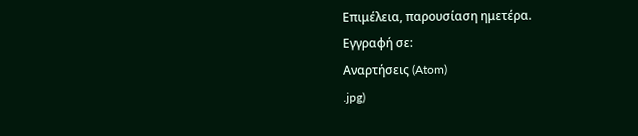Επιμέλεια, παρουσίαση ημετέρα.
Εγγραφή σε:
Αναρτήσεις (Atom)
.jpg)